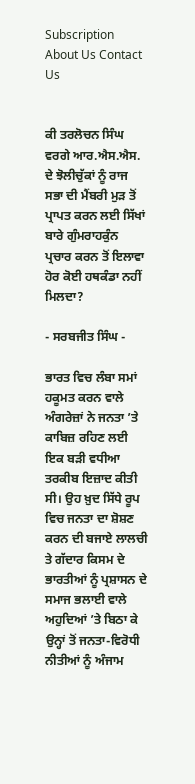Subscription About Us Contact Us


ਕੀ ਤਰਲੋਚਨ ਸਿੰਘ ਵਰਗੇ ਆਰ.ਐਸ.ਐਸ. ਦੇ ਝੋਲੀਚੁੱਕਾਂ ਨੂੰ ਰਾਜ ਸਭਾ ਦੀ ਮੈਂਬਰੀ ਮੁੜ ਤੋਂ ਪ੍ਰਾਪਤ ਕਰਨ ਲਈ ਸਿੱਖਾਂ ਬਾਰੇ ਗੁੰਮਰਾਹਕੁੰਨ ਪ੍ਰਚਾਰ ਕਰਨ ਤੋਂ ਇਲਾਵਾ ਹੋਰ ਕੋਈ ਹਥਕੰਡਾ ਨਹੀਂ ਮਿਲਦਾ?

- ਸਰਬਜੀਤ ਸਿੰਘ -

ਭਾਰਤ ਵਿਚ ਲੰਬਾ ਸਮਾਂ ਹਕੂਮਤ ਕਰਨ ਵਾਲੇ ਅੰਗਰੇਜ਼ਾਂ ਨੇ ਜਨਤਾ ’ਤੇ ਕਾਬਿਜ਼ ਰਹਿਣ ਲਈ ਇਕ ਬੜੀ ਵਧੀਆ ਤਰਕੀਬ ਇਜ਼ਾਦ ਕੀਤੀ ਸੀ। ਉਹ ਖ਼ੁਦ ਸਿੱਧੇ ਰੂਪ ਵਿਚ ਜਨਤਾ ਦਾ ਸ਼ੋਸ਼ਣ ਕਰਨ ਦੀ ਬਜਾਏ ਲਾਲਚੀ ਤੇ ਗੱਦਾਰ ਕਿਸਮ ਦੇ ਭਾਰਤੀਆਂ ਨੂੰ ਪ੍ਰਸ਼ਾਸਨ ਦੇ ਸਮਾਜ ਭਲਾਈ ਵਾਲੇ ਅਹੁਦਿਆਂ ’ਤੇ ਬਿਠਾ ਕੇ ਉਨ੍ਹਾਂ ਤੋਂ ਜਨਤਾ-ਵਿਰੋਧੀ ਨੀਤੀਆਂ ਨੂੰ ਅੰਜਾਮ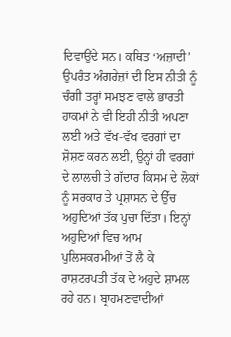ਦਿਵਾਉਂਦੇ ਸਨ। ਕਥਿਤ ‘ਅਜ਼ਾਦੀ’ ਉਪਰੰਤ ਅੰਗਰੇਜ਼ਾਂ ਦੀ ਇਸ ਨੀਤੀ ਨੂੰ ਚੰਗੀ ਤਰ੍ਹਾਂ ਸਮਝਣ ਵਾਲੇ ਭਾਰਤੀ ਹਾਕਮਾਂ ਨੇ ਵੀ ਇਹੀ ਨੀਤੀ ਅਪਣਾ ਲਈ ਅਤੇ ਵੱਖ-ਵੱਖ ਵਰਗਾਂ ਦਾ ਸ਼ੋਸ਼ਣ ਕਰਨ ਲਈ, ਉਨ੍ਹਾਂ ਹੀ ਵਰਗਾਂ ਦੇ ਲਾਲਚੀ ਤੇ ਗੱਦਾਰ ਕਿਸਮ ਦੇ ਲੋਕਾਂ ਨੂੰ ਸਰਕਾਰ ਤੇ ਪ੍ਰਸ਼ਾਸਨ ਦੇ ਉੱਚ ਅਹੁਦਿਆਂ ਤੱਕ ਪੁਚਾ ਦਿੱਤਾ। ਇਨ੍ਹਾਂ ਅਹੁਦਿਆਂ ਵਿਚ ਆਮ ਪੁਲਿਸਕਰਮੀਆਂ ਤੋਂ ਲੈ ਕੇ ਰਾਸ਼ਟਰਪਤੀ ਤੱਕ ਦੇ ਅਹੁਦੇ ਸ਼ਾਮਲ ਰਹੇ ਹਨ। ਬ੍ਰਾਹਮਣਵਾਦੀਆਂ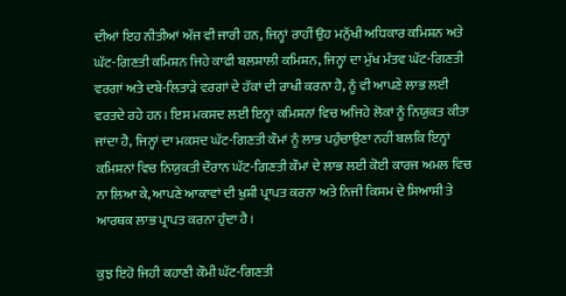ਦੀਆਂ ਇਹ ਨੀਤੀਆਂ ਅੱਜ ਵੀ ਜਾਰੀ ਹਨ, ਜਿਨ੍ਹਾਂ ਰਾਹੀਂ ਉਹ ਮਨੁੱਖੀ ਅਧਿਕਾਰ ਕਮਿਸ਼ਨ ਅਤੇ ਘੱਟ-ਗਿਣਤੀ ਕਮਿਸ਼ਨ ਜਿਹੇ ਕਾਫੀ ਬਲਸ਼ਾਲੀ ਕਮਿਸ਼ਨ, ਜਿਨ੍ਹਾਂ ਦਾ ਮੁੱਖ ਮੰਤਵ ਘੱਟ-ਗਿਣਤੀ ਵਰਗਾਂ ਅਤੇ ਦਬੇ-ਲਿਤਾੜੇ ਵਰਗਾਂ ਦੇ ਹੱਕਾਂ ਦੀ ਰਾਖੀ ਕਰਨਾ ਹੈ, ਨੂੰ ਵੀ ਆਪਣੇ ਲਾਭ ਲਈ ਵਰਤਦੇ ਰਹੇ ਹਨ। ਇਸ ਮਕਸਦ ਲਈ ਇਨ੍ਹਾਂ ਕਮਿਸ਼ਨਾਂ ਵਿਚ ਅਜਿਹੇ ਲੋਕਾਂ ਨੂੰ ਨਿਯੁਕਤ ਕੀਤਾ ਜਾਂਦਾ ਹੈ, ਜਿਨ੍ਹਾਂ ਦਾ ਮਕਸਦ ਘੱਟ-ਗਿਣਤੀ ਕੌਮਾਂ ਨੂੰ ਲਾਭ ਪਹੁੰਚਾਉਣਾ ਨਹੀਂ ਬਲਕਿ ਇਨ੍ਹਾਂ ਕਮਿਸ਼ਨਾਂ ਵਿਚ ਨਿਯੁਕਤੀ ਦੌਰਾਨ ਘੱਟ-ਗਿਣਤੀ ਕੌਮਾਂ ਦੇ ਲਾਭ ਲਈ ਕੋਈ ਕਾਰਜ ਅਮਲ ਵਿਚ ਨਾ ਲਿਆ ਕੇ, ਆਪਣੇ ਆਕਾਵਾਂ ਦੀ ਖੁਸ਼ੀ ਪ੍ਰਾਪਤ ਕਰਨਾ ਅਤੇ ਨਿਜੀ ਕਿਸਮ ਦੇ ਸਿਆਸੀ ਤੇ ਆਰਥਕ ਲਾਭ ਪ੍ਰਾਪਤ ਕਰਨਾ ਹੁੰਦਾ ਹੈ।

ਕੁਝ ਇਹੋ ਜਿਹੀ ਕਹਾਣੀ ਕੌਮੀ ਘੱਟ-ਗਿਣਤੀ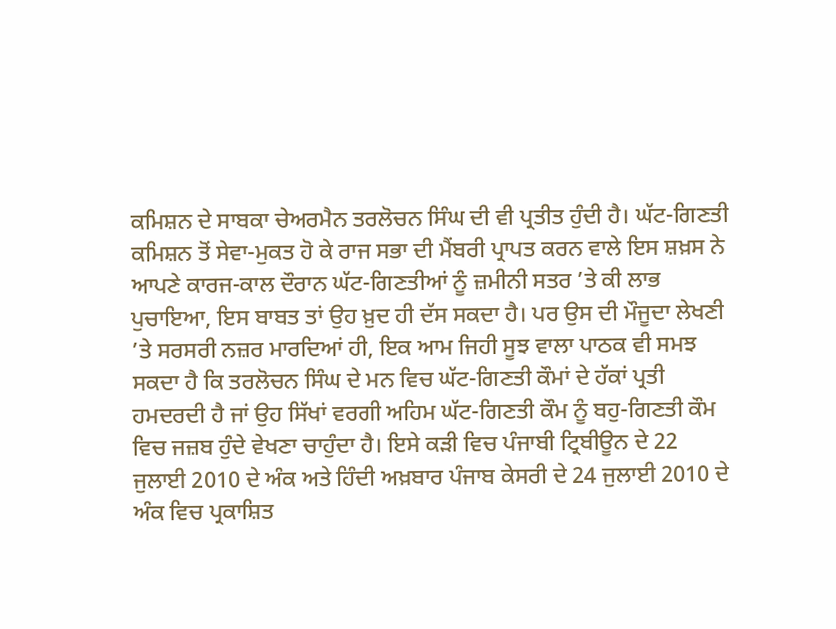ਕਮਿਸ਼ਨ ਦੇ ਸਾਬਕਾ ਚੇਅਰਮੈਨ ਤਰਲੋਚਨ ਸਿੰਘ ਦੀ ਵੀ ਪ੍ਰਤੀਤ ਹੁੰਦੀ ਹੈ। ਘੱਟ-ਗਿਣਤੀ ਕਮਿਸ਼ਨ ਤੋਂ ਸੇਵਾ-ਮੁਕਤ ਹੋ ਕੇ ਰਾਜ ਸਭਾ ਦੀ ਮੈਂਬਰੀ ਪ੍ਰਾਪਤ ਕਰਨ ਵਾਲੇ ਇਸ ਸ਼ਖ਼ਸ ਨੇ ਆਪਣੇ ਕਾਰਜ-ਕਾਲ ਦੌਰਾਨ ਘੱਟ-ਗਿਣਤੀਆਂ ਨੂੰ ਜ਼ਮੀਨੀ ਸਤਰ ’ਤੇ ਕੀ ਲਾਭ ਪੁਚਾਇਆ, ਇਸ ਬਾਬਤ ਤਾਂ ਉਹ ਖ਼ੁਦ ਹੀ ਦੱਸ ਸਕਦਾ ਹੈ। ਪਰ ਉਸ ਦੀ ਮੌਜੂਦਾ ਲੇਖਣੀ ’ਤੇ ਸਰਸਰੀ ਨਜ਼ਰ ਮਾਰਦਿਆਂ ਹੀ, ਇਕ ਆਮ ਜਿਹੀ ਸੂਝ ਵਾਲਾ ਪਾਠਕ ਵੀ ਸਮਝ ਸਕਦਾ ਹੈ ਕਿ ਤਰਲੋਚਨ ਸਿੰਘ ਦੇ ਮਨ ਵਿਚ ਘੱਟ-ਗਿਣਤੀ ਕੌਮਾਂ ਦੇ ਹੱਕਾਂ ਪ੍ਰਤੀ ਹਮਦਰਦੀ ਹੈ ਜਾਂ ਉਹ ਸਿੱਖਾਂ ਵਰਗੀ ਅਹਿਮ ਘੱਟ-ਗਿਣਤੀ ਕੌਮ ਨੂੰ ਬਹੁ-ਗਿਣਤੀ ਕੌਮ ਵਿਚ ਜਜ਼ਬ ਹੁੰਦੇ ਵੇਖਣਾ ਚਾਹੁੰਦਾ ਹੈ। ਇਸੇ ਕੜੀ ਵਿਚ ਪੰਜਾਬੀ ਟ੍ਰਿਬੀਊਨ ਦੇ 22 ਜੁਲਾਈ 2010 ਦੇ ਅੰਕ ਅਤੇ ਹਿੰਦੀ ਅਖ਼ਬਾਰ ਪੰਜਾਬ ਕੇਸਰੀ ਦੇ 24 ਜੁਲਾਈ 2010 ਦੇ ਅੰਕ ਵਿਚ ਪ੍ਰਕਾਸ਼ਿਤ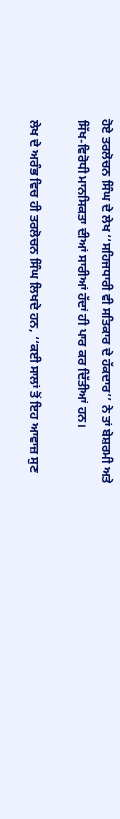ਹੋਏ ਤਰਲੋਚਨ ਸਿੰਘ ਦੇ ਲੇਖ ‘‘ਸਹਿਜਧਾਰੀ ਵੀ ਸਤਿਕਾਰ ਦੇ ਹੱਕਦਾਰ’’ ਨੇ ਤਾਂ ਬੇਸ਼ਰਮੀ ਅਤੇ ਸਿੱਖ-ਵਿਰੋਧੀ ਮਾਨਸਿਕਤਾ ਦੀਆਂ ਸਾਰੀਆਂ ਹੱਦਾਂ ਹੀ ਪਾਰ ਕਰ ਦਿੱਤੀਆਂ ਹਨ।

ਲੇਖ ਦੇ ਅਰੰਭ ਵਿਚ ਹੀ ਤਰਲੋਚਨ ਸਿੰਘ ਲਿਖਦੇ ਹਨ, ‘‘ਕਈ ਸਾਲਾਂ ਤੋਂ ਇਹ ਆਵਾਜ਼ ਸੁਣ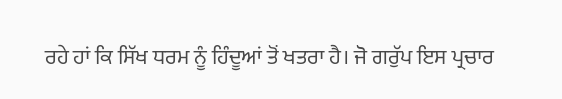ਰਹੇ ਹਾਂ ਕਿ ਸਿੱਖ ਧਰਮ ਨੂੰ ਹਿੰਦੂਆਂ ਤੋਂ ਖਤਰਾ ਹੈ। ਜੋ ਗਰੁੱਪ ਇਸ ਪ੍ਰਚਾਰ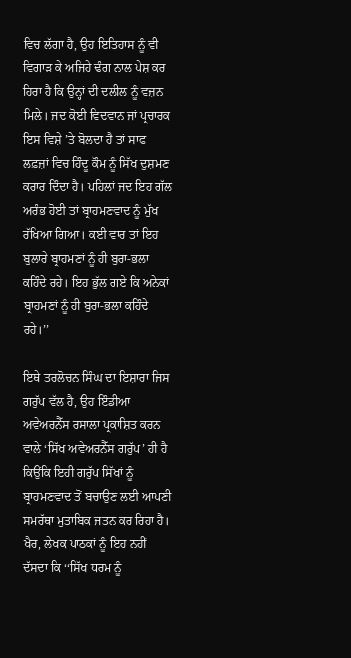ਵਿਚ ਲੱਗਾ ਹੈ, ਉਹ ਇਤਿਹਾਸ ਨੂੰ ਵੀ ਵਿਗਾੜ ਕੇ ਅਜਿਹੇ ਢੰਗ ਨਾਲ ਪੇਸ਼ ਕਰ ਹਿਰਾ ਹੈ ਕਿ ਉਨ੍ਹਾਂ ਦੀ ਦਲੀਲ ਨੂੰ ਵਜ਼ਨ ਮਿਲੇ। ਜਦ ਕੋਈ ਵਿਦਵਾਨ ਜਾਂ ਪ੍ਰਚਾਰਕ ਇਸ ਵਿਸ਼ੇ ’ਤੇ ਬੋਲਦਾ ਹੈ ਤਾਂ ਸਾਫ ਲਫ਼ਜ਼ਾਂ ਵਿਚ ਹਿੰਦੂ ਕੌਮ ਨੂੰ ਸਿੱਖ ਦੁਸ਼ਮਣ ਕਰਾਰ ਦਿੰਦਾ ਹੈ। ਪਹਿਲਾਂ ਜਦ ਇਹ ਗੱਲ ਅਰੰਭ ਹੋਈ ਤਾਂ ਬ੍ਰਾਹਮਣਵਾਦ ਨੂੰ ਮੁੱਖ ਰੱਖਿਆ ਗਿਆ। ਕਈ ਵਾਰ ਤਾਂ ਇਹ ਬੁਲਾਰੇ ਬ੍ਰਾਹਮਣਾਂ ਨੂੰ ਹੀ ਬੁਰਾ-ਭਲਾ ਕਹਿੰਦੇ ਰਹੇ। ਇਹ ਭੁੱਲ ਗਏ ਕਿ ਅਨੇਕਾਂ ਬ੍ਰਾਹਮਣਾਂ ਨੂੰ ਹੀ ਬੁਰਾ-ਭਲਾ ਕਹਿੰਦੇ ਰਹੇ।’’

ਇਥੇ ਤਰਲੋਚਨ ਸਿੰਘ ਦਾ ਇਸ਼ਾਰਾ ਜਿਸ ਗਰੁੱਪ ਵੱਲ ਹੈ, ਉਹ ਇੰਡੀਆ ਅਵੇਅਰਨੈੱਸ ਰਸਾਲਾ ਪ੍ਰਕਾਸ਼ਿਤ ਕਰਨ ਵਾਲੇ ‘ਸਿੱਖ ਅਵੇਅਰਨੈੱਸ ਗਰੁੱਪ’ ਹੀ ਹੈ ਕਿਉਂਕਿ ਇਹੀ ਗਰੁੱਪ ਸਿੱਖਾਂ ਨੂੰ ਬ੍ਰਾਹਮਣਵਾਦ ਤੋਂ ਬਚਾਉਣ ਲਈ ਆਪਣੀ ਸਮਰੱਥਾ ਮੁਤਾਬਿਕ ਜਤਨ ਕਰ ਰਿਹਾ ਹੈ। ਖੈਰ, ਲੇਖਕ ਪਾਠਕਾਂ ਨੂੰ ਇਹ ਨਹੀਂ ਦੱਸਦਾ ਕਿ ‘‘ਸਿੱਖ ਧਰਮ ਨੂੰ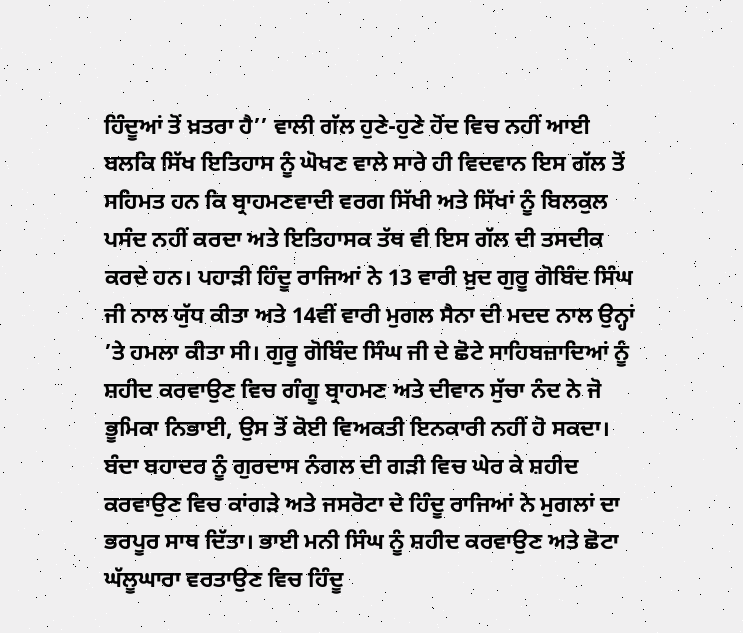ਹਿੰਦੂਆਂ ਤੋਂ ਖ਼ਤਰਾ ਹੈ’’ ਵਾਲੀ ਗੱਲ ਹੁਣੇ-ਹੁਣੇ ਹੋਂਦ ਵਿਚ ਨਹੀਂ ਆਈ ਬਲਕਿ ਸਿੱਖ ਇਤਿਹਾਸ ਨੂੰ ਘੋਖਣ ਵਾਲੇ ਸਾਰੇ ਹੀ ਵਿਦਵਾਨ ਇਸ ਗੱਲ ਤੋਂ ਸਹਿਮਤ ਹਨ ਕਿ ਬ੍ਰਾਹਮਣਵਾਦੀ ਵਰਗ ਸਿੱਖੀ ਅਤੇ ਸਿੱਖਾਂ ਨੂੰ ਬਿਲਕੁਲ ਪਸੰਦ ਨਹੀਂ ਕਰਦਾ ਅਤੇ ਇਤਿਹਾਸਕ ਤੱਥ ਵੀ ਇਸ ਗੱਲ ਦੀ ਤਸਦੀਕ ਕਰਦੇ ਹਨ। ਪਹਾੜੀ ਹਿੰਦੂ ਰਾਜਿਆਂ ਨੇ 13 ਵਾਰੀ ਖ਼ੁਦ ਗੁਰੂ ਗੋਬਿੰਦ ਸਿੰਘ ਜੀ ਨਾਲ ਯੁੱਧ ਕੀਤਾ ਅਤੇ 14ਵੀਂ ਵਾਰੀ ਮੁਗਲ ਸੈਨਾ ਦੀ ਮਦਦ ਨਾਲ ਉਨ੍ਹਾਂ ’ਤੇ ਹਮਲਾ ਕੀਤਾ ਸੀ। ਗੁਰੂ ਗੋਬਿੰਦ ਸਿੰਘ ਜੀ ਦੇ ਛੋਟੇ ਸਾਹਿਬਜ਼ਾਦਿਆਂ ਨੂੰ ਸ਼ਹੀਦ ਕਰਵਾਉਣ ਵਿਚ ਗੰਗੂ ਬ੍ਰਾਹਮਣ ਅਤੇ ਦੀਵਾਨ ਸੁੱਚਾ ਨੰਦ ਨੇ ਜੋ ਭੂਮਿਕਾ ਨਿਭਾਈ, ਉਸ ਤੋਂ ਕੋਈ ਵਿਅਕਤੀ ਇਨਕਾਰੀ ਨਹੀਂ ਹੋ ਸਕਦਾ। ਬੰਦਾ ਬਹਾਦਰ ਨੂੰ ਗੁਰਦਾਸ ਨੰਗਲ ਦੀ ਗੜੀ ਵਿਚ ਘੇਰ ਕੇ ਸ਼ਹੀਦ ਕਰਵਾਉਣ ਵਿਚ ਕਾਂਗੜੇ ਅਤੇ ਜਸਰੋਟਾ ਦੇ ਹਿੰਦੂ ਰਾਜਿਆਂ ਨੇ ਮੁਗਲਾਂ ਦਾ ਭਰਪੂਰ ਸਾਥ ਦਿੱਤਾ। ਭਾਈ ਮਨੀ ਸਿੰਘ ਨੂੰ ਸ਼ਹੀਦ ਕਰਵਾਉਣ ਅਤੇ ਛੋਟਾ ਘੱਲੂਘਾਰਾ ਵਰਤਾਉਣ ਵਿਚ ਹਿੰਦੂ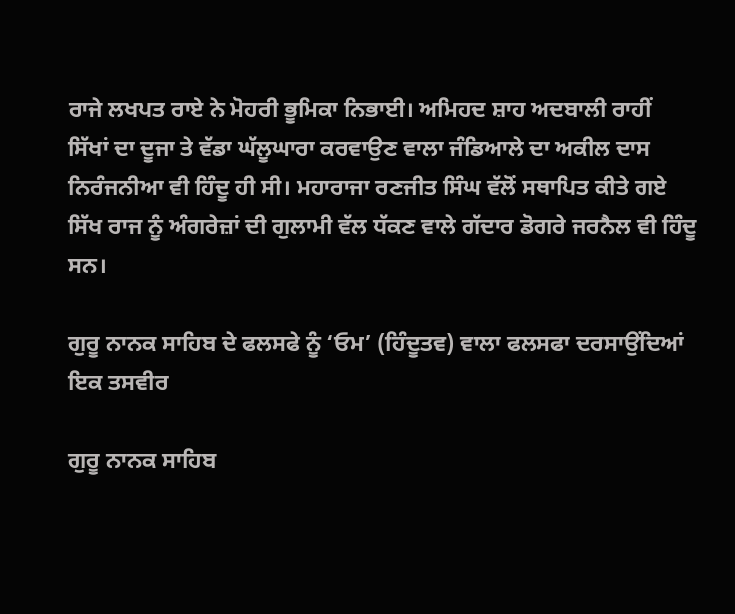ਰਾਜੇ ਲਖਪਤ ਰਾਏ ਨੇ ਮੋਹਰੀ ਭੂਮਿਕਾ ਨਿਭਾਈ। ਅਮਿਹਦ ਸ਼ਾਹ ਅਦਬਾਲੀ ਰਾਹੀਂ ਸਿੱਖਾਂ ਦਾ ਦੂਜਾ ਤੇ ਵੱਡਾ ਘੱਲੂਘਾਰਾ ਕਰਵਾਉਣ ਵਾਲਾ ਜੰਡਿਆਲੇ ਦਾ ਅਕੀਲ ਦਾਸ ਨਿਰੰਜਨੀਆ ਵੀ ਹਿੰਦੂ ਹੀ ਸੀ। ਮਹਾਰਾਜਾ ਰਣਜੀਤ ਸਿੰਘ ਵੱਲੋਂ ਸਥਾਪਿਤ ਕੀਤੇ ਗਏ ਸਿੱਖ ਰਾਜ ਨੂੰ ਅੰਗਰੇਜ਼ਾਂ ਦੀ ਗੁਲਾਮੀ ਵੱਲ ਧੱਕਣ ਵਾਲੇ ਗੱਦਾਰ ਡੋਗਰੇ ਜਰਨੈਲ ਵੀ ਹਿੰਦੂ ਸਨ।

ਗੁਰੂ ਨਾਨਕ ਸਾਹਿਬ ਦੇ ਫਲਸਫੇ ਨੂੰ ‘ਓਮ’ (ਹਿੰਦੂਤਵ) ਵਾਲਾ ਫਲਸਫਾ ਦਰਸਾਉਂਦਿਆਂ ਇਕ ਤਸਵੀਰ

ਗੁਰੂ ਨਾਨਕ ਸਾਹਿਬ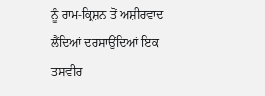ਨੂੰ ਰਾਮ-ਕ੍ਰਿਸ਼ਨ ਤੋਂ ਅਸ਼ੀਰਵਾਦ ਲੈਂਦਿਆਂ ਦਰਸਾਉਂਦਿਆਂ ਇਕ ਤਸਵੀਰ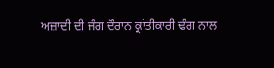ਅਜ਼ਾਦੀ ਦੀ ਜੰਗ ਦੌਰਾਨ ਕ੍ਰਾਂਤੀਕਾਰੀ ਢੰਗ ਨਾਲ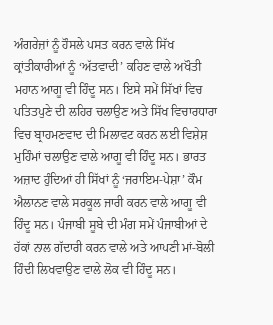ਅੰਗਰੇਜ਼ਾਂ ਨੂੰ ਹੌਸਲੇ ਪਸਤ ਕਰਨ ਵਾਲੇ ਸਿੱਖ ਕ੍ਰਾਂਤੀਕਾਰੀਆਂ ਨੂੰ ‘ਅੱਤਵਾਦੀ’ ਕਹਿਣ ਵਾਲੇ ਅਖੌਤੀ ਮਹਾਨ ਆਗੂ ਵੀ ਹਿੰਦੂ ਸਨ। ਇਸੇ ਸਮੇਂ ਸਿੱਖਾਂ ਵਿਚ ਪਤਿਤਪੁਣੇ ਦੀ ਲਹਿਰ ਚਲਾਉਣ ਅਤੇ ਸਿੱਖ ਵਿਚਾਰਧਾਰਾ ਵਿਚ ਬ੍ਰਾਹਮਣਵਾਦ ਦੀ ਮਿਲਾਵਟ ਕਰਨ ਲਈ ਵਿਸ਼ੇਸ਼ ਮੁਹਿੰਮਾਂ ਚਲਾਉਣ ਵਾਲੇ ਆਗੂ ਵੀ ਹਿੰਦੂ ਸਨ। ਭਾਰਤ ਅਜ਼ਾਦ ਹੁੰਦਿਆਂ ਹੀ ਸਿੱਖਾਂ ਨੂੰ ‘ਜਰਾਇਮ-ਪੇਸ਼ਾ’ ਕੌਮ ਐਲਾਨਣ ਵਾਲੇ ਸਰਕੂਲ ਜਾਰੀ ਕਰਨ ਵਾਲੇ ਆਗੂ ਵੀ ਹਿੰਦੂ ਸਨ। ਪੰਜਾਬੀ ਸੂਬੇ ਦੀ ਮੰਗ ਸਮੇਂ ਪੰਜਾਬੀਆਂ ਦੇ ਹੱਕਾਂ ਨਾਲ ਗੱਦਾਰੀ ਕਰਨ ਵਾਲੇ ਅਤੇ ਆਪਣੀ ਮਾਂ-ਬੋਲੀ ਹਿੰਦੀ ਲਿਖਵਾਉਣ ਵਾਲੇ ਲੋਕ ਵੀ ਹਿੰਦੂ ਸਨ।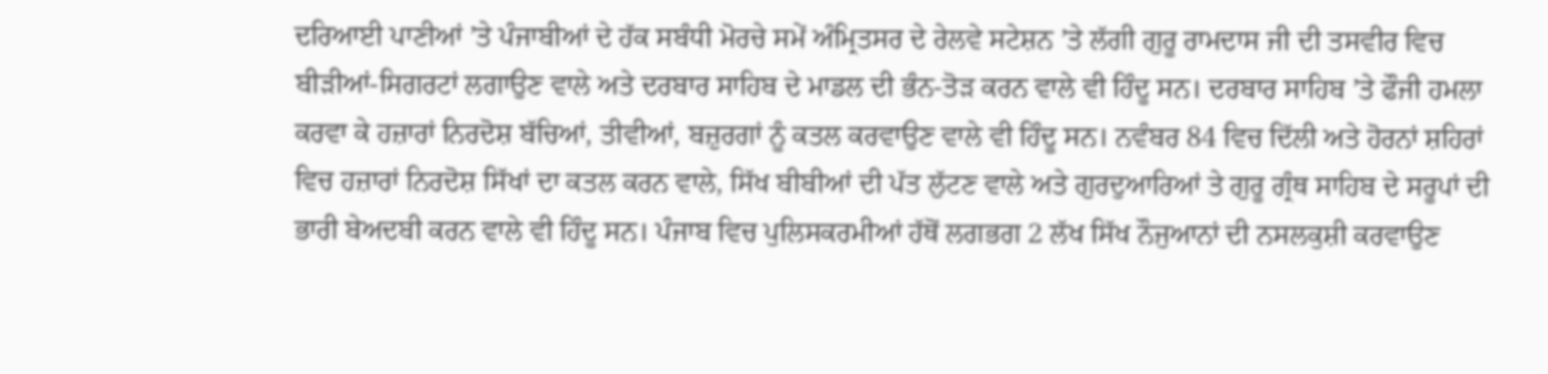ਦਰਿਆਈ ਪਾਣੀਆਂ ’ਤੇ ਪੰਜਾਬੀਆਂ ਦੇ ਹੱਕ ਸਬੰਧੀ ਮੋਰਚੇ ਸਮੇਂ ਅੰਮ੍ਰਿਤਸਰ ਦੇ ਰੇਲਵੇ ਸਟੇਸ਼ਨ ’ਤੇ ਲੱਗੀ ਗੁਰੂ ਰਾਮਦਾਸ ਜੀ ਦੀ ਤਸਵੀਰ ਵਿਚ ਬੀੜੀਆਂ-ਸਿਗਰਟਾਂ ਲਗਾਉਣ ਵਾਲੇ ਅਤੇ ਦਰਬਾਰ ਸਾਹਿਬ ਦੇ ਮਾਡਲ ਦੀ ਭੰਨ-ਤੋੜ ਕਰਨ ਵਾਲੇ ਵੀ ਹਿੰਦੂ ਸਨ। ਦਰਬਾਰ ਸਾਹਿਬ ’ਤੇ ਫੌਜੀ ਹਮਲਾ ਕਰਵਾ ਕੇ ਹਜ਼ਾਰਾਂ ਨਿਰਦੋਸ਼ ਬੱਚਿਆਂ, ਤੀਵੀਆਂ, ਬਜ਼ੁਰਗਾਂ ਨੂੰ ਕਤਲ ਕਰਵਾਉਣ ਵਾਲੇ ਵੀ ਹਿੰਦੂ ਸਨ। ਨਵੰਬਰ 84 ਵਿਚ ਦਿੱਲੀ ਅਤੇ ਹੋਰਨਾਂ ਸ਼ਹਿਰਾਂ ਵਿਚ ਹਜ਼ਾਰਾਂ ਨਿਰਦੋਸ਼ ਸਿੱਖਾਂ ਦਾ ਕਤਲ ਕਰਨ ਵਾਲੇ, ਸਿੱਖ ਬੀਬੀਆਂ ਦੀ ਪੱਤ ਲੁੱਟਣ ਵਾਲੇ ਅਤੇ ਗੁਰਦੁਆਰਿਆਂ ਤੇ ਗੁਰੂ ਗ੍ਰੰਥ ਸਾਹਿਬ ਦੇ ਸਰੂਪਾਂ ਦੀ ਭਾਰੀ ਬੇਅਦਬੀ ਕਰਨ ਵਾਲੇ ਵੀ ਹਿੰਦੂ ਸਨ। ਪੰਜਾਬ ਵਿਚ ਪੁਲਿਸਕਰਮੀਆਂ ਹੱਥੋਂ ਲਗਭਗ 2 ਲੱਖ ਸਿੱਖ ਨੌਜੁਆਨਾਂ ਦੀ ਨਸਲਕੁਸ਼ੀ ਕਰਵਾਉਣ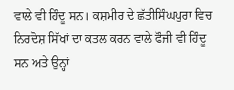ਵਾਲੇ ਵੀ ਹਿੰਦੂ ਸਨ। ਕਸ਼ਮੀਰ ਦੇ ਛੱਤੀਸਿੰਘਪੁਰਾ ਵਿਚ ਨਿਰਦੋਸ਼ ਸਿੱਖਾਂ ਦਾ ਕਤਲ ਕਰਨ ਵਾਲੇ ਫੌਜੀ ਵੀ ਹਿੰਦੂ ਸਨ ਅਤੇ ਉਨ੍ਹਾਂ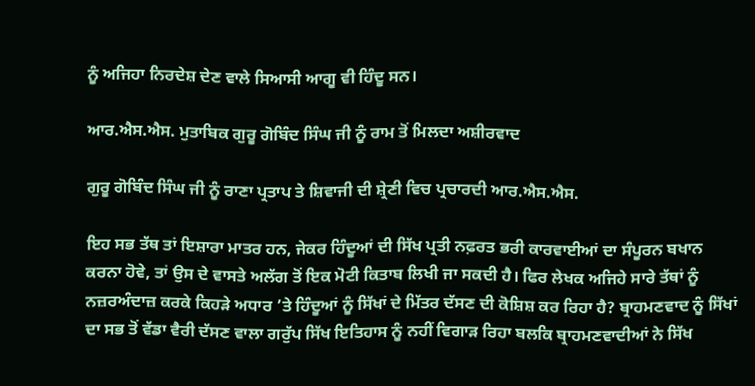ਨੂੰ ਅਜਿਹਾ ਨਿਰਦੇਸ਼ ਦੇਣ ਵਾਲੇ ਸਿਆਸੀ ਆਗੂ ਵੀ ਹਿੰਦੂ ਸਨ।

ਆਰ.ਐਸ.ਐਸ. ਮੁਤਾਬਿਕ ਗੁਰੂ ਗੋਬਿੰਦ ਸਿੰਘ ਜੀ ਨੂੰ ਰਾਮ ਤੋਂ ਮਿਲਦਾ ਅਸ਼ੀਰਵਾਦ

ਗੁਰੂ ਗੋਬਿੰਦ ਸਿੰਘ ਜੀ ਨੂੰ ਰਾਣਾ ਪ੍ਰਤਾਪ ਤੇ ਸ਼ਿਵਾਜੀ ਦੀ ਸ਼੍ਰੇਣੀ ਵਿਚ ਪ੍ਰਚਾਰਦੀ ਆਰ.ਐਸ.ਐਸ.

ਇਹ ਸਭ ਤੱਥ ਤਾਂ ਇਸ਼ਾਰਾ ਮਾਤਰ ਹਨ, ਜੇਕਰ ਹਿੰਦੂਆਂ ਦੀ ਸਿੱਖ ਪ੍ਰਤੀ ਨਫ਼ਰਤ ਭਰੀ ਕਾਰਵਾਈਆਂ ਦਾ ਸੰਪੂਰਨ ਬਖਾਨ ਕਰਨਾ ਹੋਵੇ, ਤਾਂ ਉਸ ਦੇ ਵਾਸਤੇ ਅਲੱਗ ਤੋਂ ਇਕ ਮੋਟੀ ਕਿਤਾਬ ਲਿਖੀ ਜਾ ਸਕਦੀ ਹੈ। ਫਿਰ ਲੇਖਕ ਅਜਿਹੇ ਸਾਰੇ ਤੱਥਾਂ ਨੂੰ ਨਜ਼ਰਅੰਦਾਜ਼ ਕਰਕੇ ਕਿਹੜੇ ਅਧਾਰ ’ਤੇ ਹਿੰਦੂਆਂ ਨੂੰ ਸਿੱਖਾਂ ਦੇ ਮਿੱਤਰ ਦੱਸਣ ਦੀ ਕੋਸ਼ਿਸ਼ ਕਰ ਰਿਹਾ ਹੈ? ਬ੍ਰਾਹਮਣਵਾਦ ਨੂੰ ਸਿੱਖਾਂ ਦਾ ਸਭ ਤੋਂ ਵੱਡਾ ਵੈਰੀ ਦੱਸਣ ਵਾਲਾ ਗਰੁੱਪ ਸਿੱਖ ਇਤਿਹਾਸ ਨੂੰ ਨਹੀਂ ਵਿਗਾੜ ਰਿਹਾ ਬਲਕਿ ਬ੍ਰਾਹਮਣਵਾਦੀਆਂ ਨੇ ਸਿੱਖ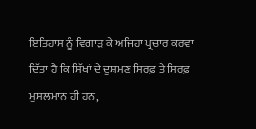ਇਤਿਹਾਸ ਨੂੰ ਵਿਗਾੜ ਕੇ ਅਜਿਹਾ ਪ੍ਰਚਾਰ ਕਰਵਾ ਦਿੱਤਾ ਹੈ ਕਿ ਸਿੱਖਾਂ ਦੇ ਦੁਸ਼ਮਣ ਸਿਰਫ਼ ਤੇ ਸਿਰਫ਼ ਮੁਸਲਮਾਨ ਹੀ ਹਨ,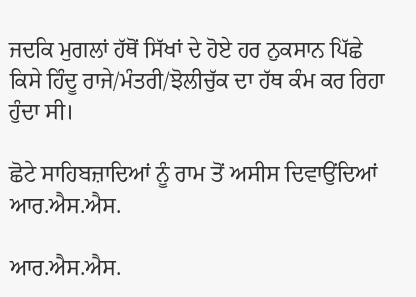ਜਦਕਿ ਮੁਗਲਾਂ ਹੱਥੋਂ ਸਿੱਖਾਂ ਦੇ ਹੋਏ ਹਰ ਨੁਕਸਾਨ ਪਿੱਛੇ ਕਿਸੇ ਹਿੰਦੂ ਰਾਜੇ/ਮੰਤਰੀ/ਝੋਲੀਚੁੱਕ ਦਾ ਹੱਥ ਕੰਮ ਕਰ ਰਿਹਾ ਹੁੰਦਾ ਸੀ।

ਛੋਟੇ ਸਾਹਿਬਜ਼ਾਦਿਆਂ ਨੂੰ ਰਾਮ ਤੋਂ ਅਸੀਸ ਦਿਵਾਉਂਦਿਆਂ ਆਰ.ਐਸ.ਐਸ.

ਆਰ.ਐਸ.ਐਸ.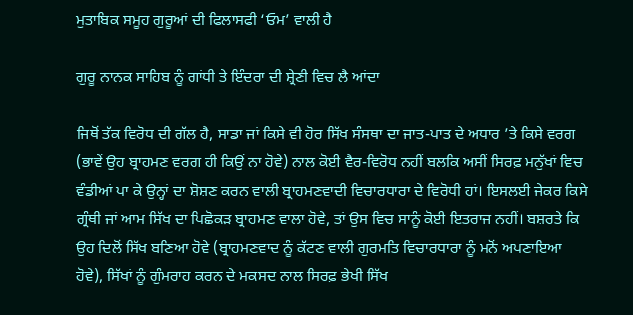ਮੁਤਾਬਿਕ ਸਮੂਹ ਗੁਰੂਆਂ ਦੀ ਫਿਲਾਸਫੀ ‘ਓਮ’ ਵਾਲੀ ਹੈ

ਗੁਰੂ ਨਾਨਕ ਸਾਹਿਬ ਨੂੰ ਗਾਂਧੀ ਤੇ ਇੰਦਰਾ ਦੀ ਸ਼੍ਰੇਣੀ ਵਿਚ ਲੈ ਆਂਦਾ

ਜਿਥੋਂ ਤੱਕ ਵਿਰੋਧ ਦੀ ਗੱਲ ਹੈ, ਸਾਡਾ ਜਾਂ ਕਿਸੇ ਵੀ ਹੋਰ ਸਿੱਖ ਸੰਸਥਾ ਦਾ ਜਾਤ-ਪਾਤ ਦੇ ਅਧਾਰ ’ਤੇ ਕਿਸੇ ਵਰਗ (ਭਾਵੇਂ ਉਹ ਬ੍ਰਾਹਮਣ ਵਰਗ ਹੀ ਕਿਉਂ ਨਾ ਹੋਵੇ) ਨਾਲ ਕੋਈ ਵੈਰ-ਵਿਰੋਧ ਨਹੀਂ ਬਲਕਿ ਅਸੀਂ ਸਿਰਫ਼ ਮਨੁੱਖਾਂ ਵਿਚ ਵੰਡੀਆਂ ਪਾ ਕੇ ਉਨ੍ਹਾਂ ਦਾ ਸ਼ੋਸ਼ਣ ਕਰਨ ਵਾਲੀ ਬ੍ਰਾਹਮਣਵਾਦੀ ਵਿਚਾਰਧਾਰਾ ਦੇ ਵਿਰੋਧੀ ਹਾਂ। ਇਸਲਈ ਜੇਕਰ ਕਿਸੇ ਗ੍ਰੰਥੀ ਜਾਂ ਆਮ ਸਿੱਖ ਦਾ ਪਿਛੋਕੜ ਬ੍ਰਾਹਮਣ ਵਾਲਾ ਹੋਵੇ, ਤਾਂ ਉਸ ਵਿਚ ਸਾਨੂੰ ਕੋਈ ਇਤਰਾਜ ਨਹੀਂ। ਬਸ਼ਰਤੇ ਕਿ ਉਹ ਦਿਲੋਂ ਸਿੱਖ ਬਣਿਆ ਹੋਵੇ (ਬ੍ਰਾਹਮਣਵਾਦ ਨੂੰ ਕੱਟਣ ਵਾਲੀ ਗੁਰਮਤਿ ਵਿਚਾਰਧਾਰਾ ਨੂੰ ਮਨੋਂ ਅਪਣਾਇਆ ਹੋਵੇ), ਸਿੱਖਾਂ ਨੂੰ ਗੁੰਮਰਾਹ ਕਰਨ ਦੇ ਮਕਸਦ ਨਾਲ ਸਿਰਫ਼ ਭੇਖੀ ਸਿੱਖ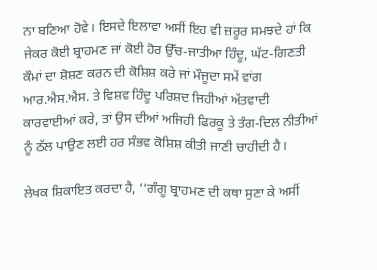ਨਾ ਬਣਿਆ ਹੋਵੇ। ਇਸਦੇ ਇਲਾਵਾ ਅਸੀਂ ਇਹ ਵੀ ਜ਼ਰੂਰ ਸਮਝਦੇ ਹਾਂ ਕਿ ਜੇਕਰ ਕੋਈ ਬ੍ਰਾਹਮਣ ਜਾਂ ਕੋਈ ਹੋਰ ਉੱਚ-ਜਾਤੀਆ ਹਿੰਦੂ, ਘੱਟ-ਗਿਣਤੀ ਕੌਮਾਂ ਦਾ ਸ਼ੋਸ਼ਣ ਕਰਨ ਦੀ ਕੋਸ਼ਿਸ਼ ਕਰੇ ਜਾਂ ਮੌਜੂਦਾ ਸਮੇਂ ਵਾਂਗ ਆਰ.ਐਸ.ਐਸ. ਤੇ ਵਿਸ਼ਵ ਹਿੰਦੂ ਪਰਿਸ਼ਦ ਜਿਹੀਆਂ ਅੱਤਵਾਦੀ ਕਾਰਵਾਈਆਂ ਕਰੇ, ਤਾਂ ਉਸ ਦੀਆਂ ਅਜਿਹੀ ਫਿਰਕੂ ਤੇ ਤੰਗ-ਦਿਲ ਨੀਤੀਆਂ ਨੂੰ ਠੱਲ ਪਾਉਣ ਲਈ ਹਰ ਸੰਭਵ ਕੋਸ਼ਿਸ਼ ਕੀਤੀ ਜਾਣੀ ਚਾਹੀਦੀ ਹੈ।

ਲੇਖਕ ਸ਼ਿਕਾਇਤ ਕਰਦਾ ਹੈ, ‘‘ਗੰਗੂ ਬ੍ਰਾਹਮਣ ਦੀ ਕਥਾ ਸੁਣਾ ਕੇ ਅਸੀਂ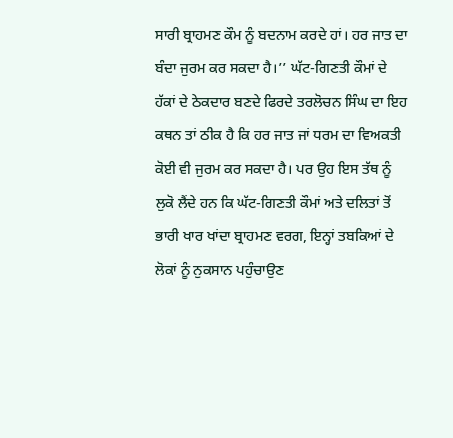ਸਾਰੀ ਬ੍ਰਾਹਮਣ ਕੌਮ ਨੂੰ ਬਦਨਾਮ ਕਰਦੇ ਹਾਂ। ਹਰ ਜਾਤ ਦਾ ਬੰਦਾ ਜੁਰਮ ਕਰ ਸਕਦਾ ਹੈ।’’ ਘੱਟ-ਗਿਣਤੀ ਕੌਮਾਂ ਦੇ ਹੱਕਾਂ ਦੇ ਠੇਕਦਾਰ ਬਣਦੇ ਫਿਰਦੇ ਤਰਲੋਚਨ ਸਿੰਘ ਦਾ ਇਹ ਕਥਨ ਤਾਂ ਠੀਕ ਹੈ ਕਿ ਹਰ ਜਾਤ ਜਾਂ ਧਰਮ ਦਾ ਵਿਅਕਤੀ ਕੋਈ ਵੀ ਜੁਰਮ ਕਰ ਸਕਦਾ ਹੈ। ਪਰ ਉਹ ਇਸ ਤੱਥ ਨੂੰ ਲੁਕੋ ਲੈਂਦੇ ਹਨ ਕਿ ਘੱਟ-ਗਿਣਤੀ ਕੌਮਾਂ ਅਤੇ ਦਲਿਤਾਂ ਤੋਂ ਭਾਰੀ ਖਾਰ ਖਾਂਦਾ ਬ੍ਰਾਹਮਣ ਵਰਗ, ਇਨ੍ਹਾਂ ਤਬਕਿਆਂ ਦੇ ਲੋਕਾਂ ਨੂੰ ਨੁਕਸਾਨ ਪਹੁੰਚਾਉਣ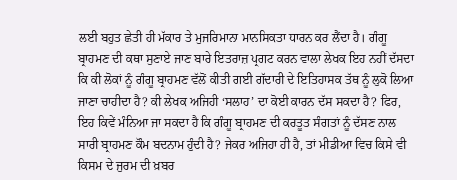ਲਈ ਬਹੁਤ ਛੇਤੀ ਹੀ ਮੱਕਾਰ ਤੇ ਮੁਜਰਿਮਾਨਾ ਮਾਨਸਿਕਤਾ ਧਾਰਨ ਕਰ ਲੈਂਦਾ ਹੈ। ਗੰਗੂ ਬ੍ਰਾਹਮਣ ਦੀ ਕਥਾ ਸੁਣਾਏ ਜਾਣ ਬਾਰੇ ਇਤਰਾਜ਼ ਪ੍ਰਗਟ ਕਰਨ ਵਾਲਾ ਲੇਖਕ ਇਹ ਨਹੀਂ ਦੱਸਦਾ ਕਿ ਕੀ ਲੋਕਾਂ ਨੂੰ ਗੰਗੂ ਬ੍ਰਾਹਮਣ ਵੱਲੋਂ ਕੀਤੀ ਗਈ ਗੱਦਾਰੀ ਦੇ ਇਤਿਹਾਸਕ ਤੱਥ ਨੂੰ ਲੁਕੋ ਲਿਆ ਜਾਣਾ ਚਾਹੀਦਾ ਹੈ? ਕੀ ਲੇਖਕ ਅਜਿਹੀ ‘ਸਲਾਹ’ ਦਾ ਕੋਈ ਕਾਰਨ ਦੱਸ ਸਕਦਾ ਹੈ? ਫਿਰ, ਇਹ ਕਿਵੇਂ ਮੰਨਿਆ ਜਾ ਸਕਦਾ ਹੈ ਕਿ ਗੰਗੂ ਬ੍ਰਾਹਮਣ ਦੀ ਕਰਤੂਤ ਸੰਗਤਾਂ ਨੂੰ ਦੱਸਣ ਨਾਲ ਸਾਰੀ ਬ੍ਰਾਹਮਣ ਕੌਮ ਬਦਨਾਮ ਹੁੰਦੀ ਹੈ? ਜੇਕਰ ਅਜਿਹਾ ਹੀ ਹੈ, ਤਾਂ ਮੀਡੀਆ ਵਿਚ ਕਿਸੇ ਵੀ ਕਿਸਮ ਦੇ ਜੁਰਮ ਦੀ ਖ਼ਬਰ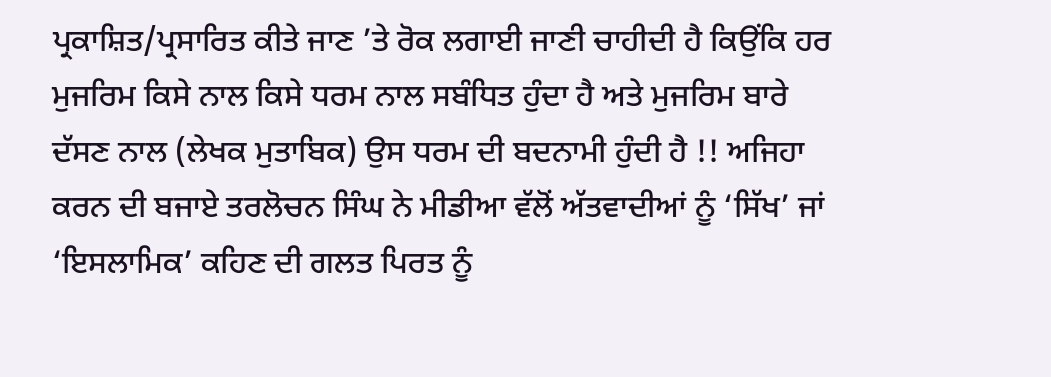ਪ੍ਰਕਾਸ਼ਿਤ/ਪ੍ਰਸਾਰਿਤ ਕੀਤੇ ਜਾਣ ’ਤੇ ਰੋਕ ਲਗਾਈ ਜਾਣੀ ਚਾਹੀਦੀ ਹੈ ਕਿਉਂਕਿ ਹਰ ਮੁਜਰਿਮ ਕਿਸੇ ਨਾਲ ਕਿਸੇ ਧਰਮ ਨਾਲ ਸਬੰਧਿਤ ਹੁੰਦਾ ਹੈ ਅਤੇ ਮੁਜਰਿਮ ਬਾਰੇ ਦੱਸਣ ਨਾਲ (ਲੇਖਕ ਮੁਤਾਬਿਕ) ਉਸ ਧਰਮ ਦੀ ਬਦਨਾਮੀ ਹੁੰਦੀ ਹੈ !! ਅਜਿਹਾ ਕਰਨ ਦੀ ਬਜਾਏ ਤਰਲੋਚਨ ਸਿੰਘ ਨੇ ਮੀਡੀਆ ਵੱਲੋਂ ਅੱਤਵਾਦੀਆਂ ਨੂੰ ‘ਸਿੱਖ’ ਜਾਂ ‘ਇਸਲਾਮਿਕ’ ਕਹਿਣ ਦੀ ਗਲਤ ਪਿਰਤ ਨੂੰ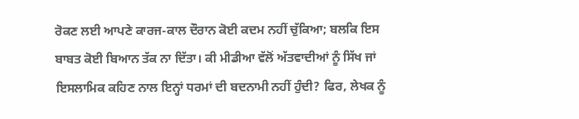ਰੋਕਣ ਲਈ ਆਪਣੇ ਕਾਰਜ-ਕਾਲ ਦੌਰਾਨ ਕੋਈ ਕਦਮ ਨਹੀਂ ਚੁੱਕਿਆ; ਬਲਕਿ ਇਸ ਬਾਬਤ ਕੋਈ ਬਿਆਨ ਤੱਕ ਨਾ ਦਿੱਤਾ। ਕੀ ਮੀਡੀਆ ਵੱਲੋਂ ਅੱਤਵਾਦੀਆਂ ਨੂੰ ਸਿੱਖ ਜਾਂ ਇਸਲਾਮਿਕ ਕਹਿਣ ਨਾਲ ਇਨ੍ਹਾਂ ਧਰਮਾਂ ਦੀ ਬਦਨਾਮੀ ਨਹੀਂ ਹੁੰਦੀ? ਫਿਰ, ਲੇਖਕ ਨੂੰ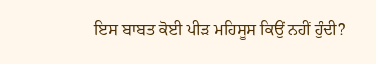ਇਸ ਬਾਬਤ ਕੋਈ ਪੀੜ ਮਹਿਸੂਸ ਕਿਉਂ ਨਹੀਂ ਹੁੰਦੀ?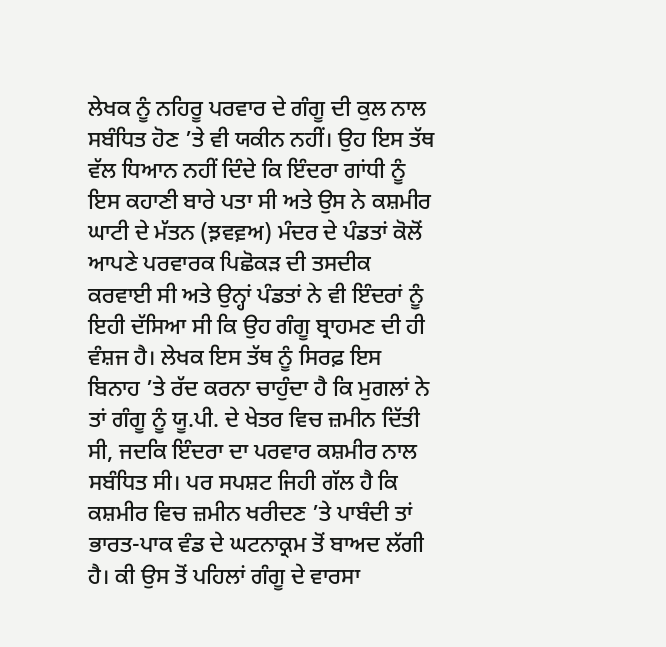ਲੇਖਕ ਨੂੰ ਨਹਿਰੂ ਪਰਵਾਰ ਦੇ ਗੰਗੂ ਦੀ ਕੁਲ ਨਾਲ ਸਬੰਧਿਤ ਹੋਣ ’ਤੇ ਵੀ ਯਕੀਨ ਨਹੀਂ। ਉਹ ਇਸ ਤੱਥ ਵੱਲ ਧਿਆਨ ਨਹੀਂ ਦਿੰਦੇ ਕਿ ਇੰਦਰਾ ਗਾਂਧੀ ਨੂੰ ਇਸ ਕਹਾਣੀ ਬਾਰੇ ਪਤਾ ਸੀ ਅਤੇ ਉਸ ਨੇ ਕਸ਼ਮੀਰ ਘਾਟੀ ਦੇ ਮੱਤਨ (ਝ਼ਵਵ਼ਅ) ਮੰਦਰ ਦੇ ਪੰਡਤਾਂ ਕੋਲੋਂ ਆਪਣੇ ਪਰਵਾਰਕ ਪਿਛੋਕੜ ਦੀ ਤਸਦੀਕ ਕਰਵਾਈ ਸੀ ਅਤੇ ਉਨ੍ਹਾਂ ਪੰਡਤਾਂ ਨੇ ਵੀ ਇੰਦਰਾਂ ਨੂੰ ਇਹੀ ਦੱਸਿਆ ਸੀ ਕਿ ਉਹ ਗੰਗੂ ਬ੍ਰਾਹਮਣ ਦੀ ਹੀ ਵੰਸ਼ਜ ਹੈ। ਲੇਖਕ ਇਸ ਤੱਥ ਨੂੰ ਸਿਰਫ਼ ਇਸ ਬਿਨਾਹ ’ਤੇ ਰੱਦ ਕਰਨਾ ਚਾਹੁੰਦਾ ਹੈ ਕਿ ਮੁਗਲਾਂ ਨੇ ਤਾਂ ਗੰਗੂ ਨੂੰ ਯੂ.ਪੀ. ਦੇ ਖੇਤਰ ਵਿਚ ਜ਼ਮੀਨ ਦਿੱਤੀ ਸੀ, ਜਦਕਿ ਇੰਦਰਾ ਦਾ ਪਰਵਾਰ ਕਸ਼ਮੀਰ ਨਾਲ ਸਬੰਧਿਤ ਸੀ। ਪਰ ਸਪਸ਼ਟ ਜਿਹੀ ਗੱਲ ਹੈ ਕਿ ਕਸ਼ਮੀਰ ਵਿਚ ਜ਼ਮੀਨ ਖਰੀਦਣ ’ਤੇ ਪਾਬੰਦੀ ਤਾਂ ਭਾਰਤ-ਪਾਕ ਵੰਡ ਦੇ ਘਟਨਾਕ੍ਰਮ ਤੋਂ ਬਾਅਦ ਲੱਗੀ ਹੈ। ਕੀ ਉਸ ਤੋਂ ਪਹਿਲਾਂ ਗੰਗੂ ਦੇ ਵਾਰਸਾ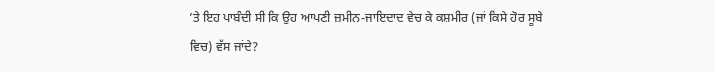’ਤੇ ਇਹ ਪਾਬੰਦੀ ਸੀ ਕਿ ਉਹ ਆਪਣੀ ਜ਼ਮੀਨ-ਜਾਇਦਾਦ ਵੇਚ ਕੇ ਕਸ਼ਮੀਰ (ਜਾਂ ਕਿਸੇ ਹੋਰ ਸੂਬੇ ਵਿਚ) ਵੱਸ ਜਾਂਦੇ?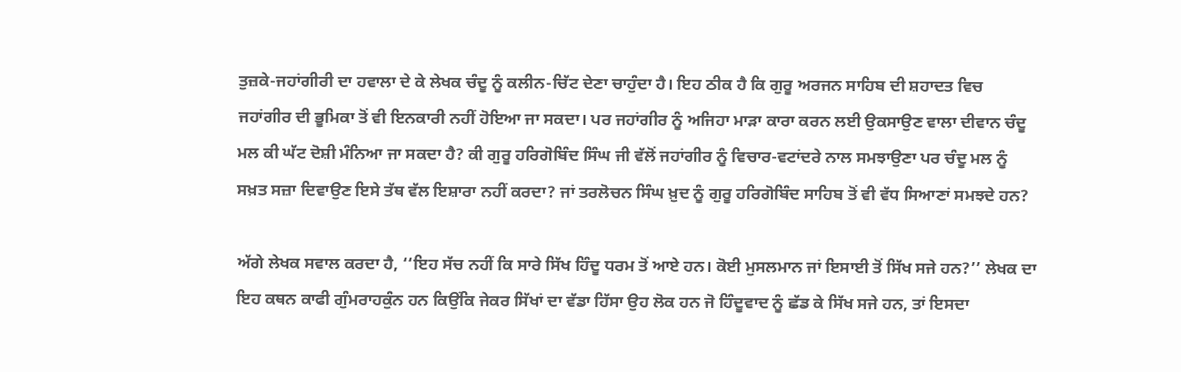ਤੁਜ਼ਕੇ-ਜਹਾਂਗੀਰੀ ਦਾ ਹਵਾਲਾ ਦੇ ਕੇ ਲੇਖਕ ਚੰਦੂ ਨੂੰ ਕਲੀਨ-ਚਿੱਟ ਦੇਣਾ ਚਾਹੁੰਦਾ ਹੈ। ਇਹ ਠੀਕ ਹੈ ਕਿ ਗੁਰੂ ਅਰਜਨ ਸਾਹਿਬ ਦੀ ਸ਼ਹਾਦਤ ਵਿਚ ਜਹਾਂਗੀਰ ਦੀ ਭੂਮਿਕਾ ਤੋਂ ਵੀ ਇਨਕਾਰੀ ਨਹੀਂ ਹੋਇਆ ਜਾ ਸਕਦਾ। ਪਰ ਜਹਾਂਗੀਰ ਨੂੰ ਅਜਿਹਾ ਮਾੜਾ ਕਾਰਾ ਕਰਨ ਲਈ ਉਕਸਾਉਣ ਵਾਲਾ ਦੀਵਾਨ ਚੰਦੂ ਮਲ ਕੀ ਘੱਟ ਦੋਸ਼ੀ ਮੰਨਿਆ ਜਾ ਸਕਦਾ ਹੈ? ਕੀ ਗੁਰੂ ਹਰਿਗੋਬਿੰਦ ਸਿੰਘ ਜੀ ਵੱਲੋਂ ਜਹਾਂਗੀਰ ਨੂੰ ਵਿਚਾਰ-ਵਟਾਂਦਰੇ ਨਾਲ ਸਮਝਾਉਣਾ ਪਰ ਚੰਦੂ ਮਲ ਨੂੰ ਸਖ਼ਤ ਸਜ਼ਾ ਦਿਵਾਉਣ ਇਸੇ ਤੱਥ ਵੱਲ ਇਸ਼ਾਰਾ ਨਹੀਂ ਕਰਦਾ? ਜਾਂ ਤਰਲੋਚਨ ਸਿੰਘ ਖ਼ੁਦ ਨੂੰ ਗੁਰੂ ਹਰਿਗੋਬਿੰਦ ਸਾਹਿਬ ਤੋਂ ਵੀ ਵੱਧ ਸਿਆਣਾਂ ਸਮਝਦੇ ਹਨ?

ਅੱਗੇ ਲੇਖਕ ਸਵਾਲ ਕਰਦਾ ਹੈ, ‘‘ਇਹ ਸੱਚ ਨਹੀਂ ਕਿ ਸਾਰੇ ਸਿੱਖ ਹਿੰਦੂ ਧਰਮ ਤੋਂ ਆਏ ਹਨ। ਕੋਈ ਮੁਸਲਮਾਨ ਜਾਂ ਇਸਾਈ ਤੋਂ ਸਿੱਖ ਸਜੇ ਹਨ?’’ ਲੇਖਕ ਦਾ ਇਹ ਕਥਨ ਕਾਫੀ ਗੁੰਮਰਾਹਕੁੰਨ ਹਨ ਕਿਉਂਕਿ ਜੇਕਰ ਸਿੱਖਾਂ ਦਾ ਵੱਡਾ ਹਿੱਸਾ ਉਹ ਲੋਕ ਹਨ ਜੋ ਹਿੰਦੂਵਾਦ ਨੂੰ ਛੱਡ ਕੇ ਸਿੱਖ ਸਜੇ ਹਨ, ਤਾਂ ਇਸਦਾ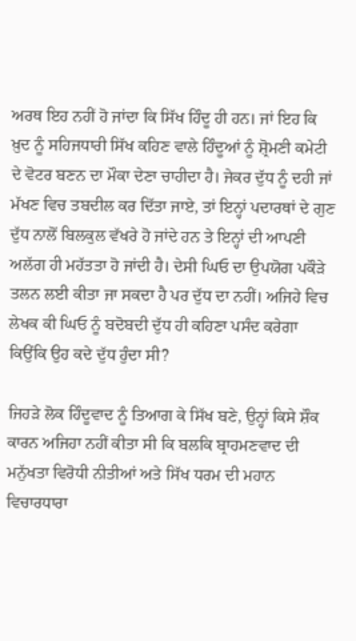ਅਰਥ ਇਹ ਨਹੀਂ ਹੋ ਜਾਂਦਾ ਕਿ ਸਿੱਖ ਹਿੰਦੂ ਹੀ ਹਨ। ਜਾਂ ਇਹ ਕਿ ਖ਼ੁਦ ਨੂੰ ਸਹਿਜਧਾਰੀ ਸਿੱਖ ਕਹਿਣ ਵਾਲੇ ਹਿੰਦੂਆਂ ਨੂੰ ਸ਼੍ਰੋਮਣੀ ਕਮੇਟੀ ਦੇ ਵੋਟਰ ਬਣਨ ਦਾ ਮੌਕਾ ਦੇਣਾ ਚਾਹੀਦਾ ਹੈ। ਜੇਕਰ ਦੁੱਧ ਨੂੰ ਦਹੀ ਜਾਂ ਮੱਖਣ ਵਿਚ ਤਬਦੀਲ ਕਰ ਦਿੱਤਾ ਜਾਏ, ਤਾਂ ਇਨ੍ਹਾਂ ਪਦਾਰਥਾਂ ਦੇ ਗੁਣ ਦੁੱਧ ਨਾਲੋਂ ਬਿਲਕੁਲ ਵੱਖਰੇ ਹੋ ਜਾਂਦੇ ਹਨ ਤੇ ਇਨ੍ਹਾਂ ਦੀ ਆਪਣੀ ਅਲੱਗ ਹੀ ਮਹੱਤਤਾ ਹੋ ਜਾਂਦੀ ਹੈ। ਦੇਸੀ ਘਿਓ ਦਾ ਉਪਯੋਗ ਪਕੌੜੇ ਤਲਨ ਲਈ ਕੀਤਾ ਜਾ ਸਕਦਾ ਹੈ ਪਰ ਦੁੱਧ ਦਾ ਨਹੀਂ। ਅਜਿਹੇ ਵਿਚ ਲੇਖਕ ਕੀ ਘਿਓ ਨੂੰ ਬਦੋਬਦੀ ਦੁੱਧ ਹੀ ਕਹਿਣਾ ਪਸੰਦ ਕਰੇਗਾ ਕਿਉਂਕਿ ਉਹ ਕਦੇ ਦੁੱਧ ਹੁੰਦਾ ਸੀ?

ਜਿਹੜੇ ਲੋਕ ਹਿੰਦੂਵਾਦ ਨੂੰ ਤਿਆਗ ਕੇ ਸਿੱਖ ਬਣੇ, ਉਨ੍ਹਾਂ ਕਿਸੇ ਸ਼ੌਕ ਕਾਰਨ ਅਜਿਹਾ ਨਹੀਂ ਕੀਤਾ ਸੀ ਕਿ ਬਲਕਿ ਬ੍ਰਾਹਮਣਵਾਦ ਦੀ ਮਨੁੱਖਤਾ ਵਿਰੋਧੀ ਨੀਤੀਆਂ ਅਤੇ ਸਿੱਖ ਧਰਮ ਦੀ ਮਹਾਨ ਵਿਚਾਰਧਾਰਾ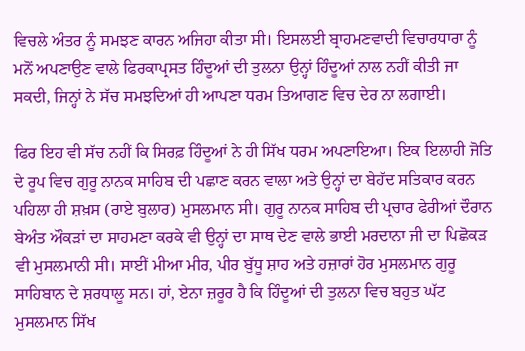ਵਿਚਲੇ ਅੰਤਰ ਨੂੰ ਸਮਝਣ ਕਾਰਨ ਅਜਿਹਾ ਕੀਤਾ ਸੀ। ਇਸਲਈ ਬ੍ਰਾਹਮਣਵਾਦੀ ਵਿਚਾਰਧਾਰਾ ਨੂੰ ਮਨੋਂ ਅਪਣਾਉਣ ਵਾਲੇ ਫਿਰਕਾਪ੍ਰਸਤ ਹਿੰਦੂਆਂ ਦੀ ਤੁਲਨਾ ਉਨ੍ਹਾਂ ਹਿੰਦੂਆਂ ਨਾਲ ਨਹੀਂ ਕੀਤੀ ਜਾ ਸਕਦੀ, ਜਿਨ੍ਹਾਂ ਨੇ ਸੱਚ ਸਮਝਦਿਆਂ ਹੀ ਆਪਣਾ ਧਰਮ ਤਿਆਗਣ ਵਿਚ ਦੇਰ ਨਾ ਲਗਾਈ।

ਫਿਰ ਇਹ ਵੀ ਸੱਚ ਨਹੀਂ ਕਿ ਸਿਰਫ਼ ਹਿੰਦੂਆਂ ਨੇ ਹੀ ਸਿੱਖ ਧਰਮ ਅਪਣਾਇਆ। ਇਕ ਇਲਾਹੀ ਜੋਤਿ ਦੇ ਰੂਪ ਵਿਚ ਗੁਰੂ ਨਾਨਕ ਸਾਹਿਬ ਦੀ ਪਛਾਣ ਕਰਨ ਵਾਲਾ ਅਤੇ ਉਨ੍ਹਾਂ ਦਾ ਬੇਹੱਦ ਸਤਿਕਾਰ ਕਰਨ ਪਹਿਲਾ ਹੀ ਸ਼ਖ਼ਸ (ਰਾਏ ਬੁਲਾਰ) ਮੁਸਲਮਾਨ ਸੀ। ਗੁਰੂ ਨਾਨਕ ਸਾਹਿਬ ਦੀ ਪ੍ਰਚਾਰ ਫੇਰੀਆਂ ਦੌਰਾਨ ਬੇਅੰਤ ਔਕੜਾਂ ਦਾ ਸਾਹਮਣਾ ਕਰਕੇ ਵੀ ਉਨ੍ਹਾਂ ਦਾ ਸਾਥ ਦੇਣ ਵਾਲੇ ਭਾਈ ਮਰਦਾਨਾ ਜੀ ਦਾ ਪਿਛੋਕੜ ਵੀ ਮੁਸਲਮਾਨੀ ਸੀ। ਸਾਈਂ ਮੀਆ ਮੀਰ, ਪੀਰ ਬੁੱਧੂ ਸ਼ਾਹ ਅਤੇ ਹਜ਼ਾਰਾਂ ਹੋਰ ਮੁਸਲਮਾਨ ਗੁਰੂ ਸਾਹਿਬਾਨ ਦੇ ਸ਼ਰਧਾਲੂ ਸਨ। ਹਾਂ, ਏਨਾ ਜ਼ਰੂਰ ਹੈ ਕਿ ਹਿੰਦੂਆਂ ਦੀ ਤੁਲਨਾ ਵਿਚ ਬਹੁਤ ਘੱਟ ਮੁਸਲਮਾਨ ਸਿੱਖ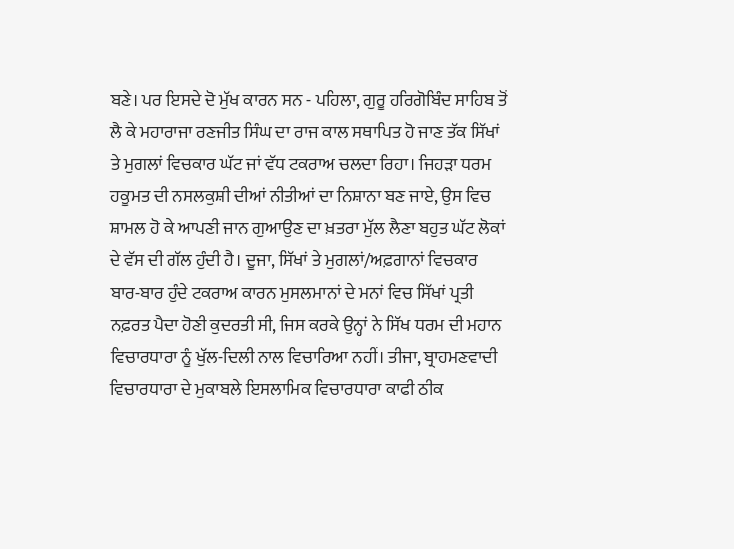ਬਣੇ। ਪਰ ਇਸਦੇ ਦੋ ਮੁੱਖ ਕਾਰਨ ਸਨ - ਪਹਿਲਾ, ਗੁਰੂ ਹਰਿਗੋਬਿੰਦ ਸਾਹਿਬ ਤੋਂ ਲੈ ਕੇ ਮਹਾਰਾਜਾ ਰਣਜੀਤ ਸਿੰਘ ਦਾ ਰਾਜ ਕਾਲ ਸਥਾਪਿਤ ਹੋ ਜਾਣ ਤੱਕ ਸਿੱਖਾਂ ਤੇ ਮੁਗਲਾਂ ਵਿਚਕਾਰ ਘੱਟ ਜਾਂ ਵੱਧ ਟਕਰਾਅ ਚਲਦਾ ਰਿਹਾ। ਜਿਹੜਾ ਧਰਮ ਹਕੂਮਤ ਦੀ ਨਸਲਕੁਸ਼ੀ ਦੀਆਂ ਨੀਤੀਆਂ ਦਾ ਨਿਸ਼ਾਨਾ ਬਣ ਜਾਏ, ਉਸ ਵਿਚ ਸ਼ਾਮਲ ਹੋ ਕੇ ਆਪਣੀ ਜਾਨ ਗੁਆਉਣ ਦਾ ਖ਼ਤਰਾ ਮੁੱਲ ਲੈਣਾ ਬਹੁਤ ਘੱਟ ਲੋਕਾਂ ਦੇ ਵੱਸ ਦੀ ਗੱਲ ਹੁੰਦੀ ਹੈ। ਦੂਜਾ, ਸਿੱਖਾਂ ਤੇ ਮੁਗਲਾਂ/ਅਫ਼ਗਾਨਾਂ ਵਿਚਕਾਰ ਬਾਰ-ਬਾਰ ਹੁੰਦੇ ਟਕਰਾਅ ਕਾਰਨ ਮੁਸਲਮਾਨਾਂ ਦੇ ਮਨਾਂ ਵਿਚ ਸਿੱਖਾਂ ਪ੍ਰਤੀ ਨਫ਼ਰਤ ਪੈਦਾ ਹੋਣੀ ਕੁਦਰਤੀ ਸੀ, ਜਿਸ ਕਰਕੇ ਉਨ੍ਹਾਂ ਨੇ ਸਿੱਖ ਧਰਮ ਦੀ ਮਹਾਨ ਵਿਚਾਰਧਾਰਾ ਨੂੰ ਖੁੱਲ-ਦਿਲੀ ਨਾਲ ਵਿਚਾਰਿਆ ਨਹੀਂ। ਤੀਜਾ, ਬ੍ਰਾਹਮਣਵਾਦੀ ਵਿਚਾਰਧਾਰਾ ਦੇ ਮੁਕਾਬਲੇ ਇਸਲਾਮਿਕ ਵਿਚਾਰਧਾਰਾ ਕਾਫੀ ਠੀਕ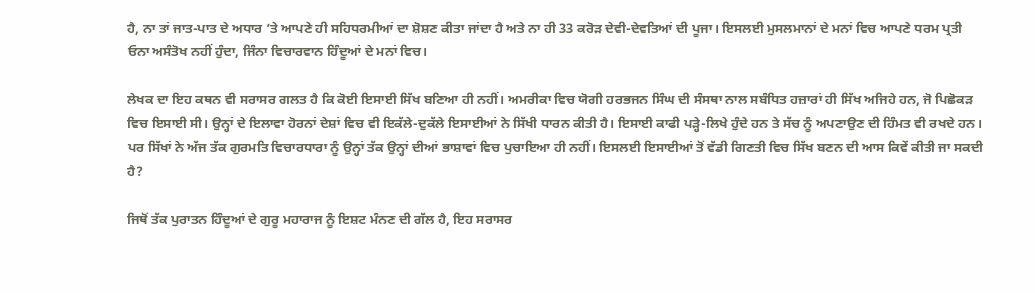ਹੈ, ਨਾ ਤਾਂ ਜਾਤ-ਪਾਤ ਦੇ ਅਧਾਰ ’ਤੇ ਆਪਣੇ ਹੀ ਸਹਿਧਰਮੀਆਂ ਦਾ ਸ਼ੋਸ਼ਣ ਕੀਤਾ ਜਾਂਦਾ ਹੈ ਅਤੇ ਨਾ ਹੀ 33 ਕਰੋੜ ਦੇਵੀ-ਦੇਵਤਿਆਂ ਦੀ ਪੂਜਾ। ਇਸਲਈ ਮੁਸਲਮਾਨਾਂ ਦੇ ਮਨਾਂ ਵਿਚ ਆਪਣੇ ਧਰਮ ਪ੍ਰਤੀ ਓਨਾ ਅਸੰਤੋਖ ਨਹੀਂ ਹੁੰਦਾ, ਜਿੰਨਾ ਵਿਚਾਰਵਾਨ ਹਿੰਦੂਆਂ ਦੇ ਮਨਾਂ ਵਿਚ।

ਲੇਖਕ ਦਾ ਇਹ ਕਥਨ ਵੀ ਸਰਾਸਰ ਗਲਤ ਹੈ ਕਿ ਕੋਈ ਇਸਾਈ ਸਿੱਖ ਬਣਿਆ ਹੀ ਨਹੀਂ। ਅਮਰੀਕਾ ਵਿਚ ਯੋਗੀ ਹਰਭਜਨ ਸਿੰਘ ਦੀ ਸੰਸਥਾ ਨਾਲ ਸਬੰਧਿਤ ਹਜ਼ਾਰਾਂ ਹੀ ਸਿੱਖ ਅਜਿਹੇ ਹਨ, ਜੋ ਪਿਛੋਕੜ ਵਿਚ ਇਸਾਈ ਸੀ। ਉਨ੍ਹਾਂ ਦੇ ਇਲਾਵਾ ਹੋਰਨਾਂ ਦੇਸ਼ਾਂ ਵਿਚ ਵੀ ਇਕੱਲੇ-ਦੁਕੱਲੇ ਇਸਾਈਆਂ ਨੇ ਸਿੱਖੀ ਧਾਰਨ ਕੀਤੀ ਹੈ। ਇਸਾਈ ਕਾਫੀ ਪੜ੍ਹੇ-ਲਿਖੇ ਹੁੰਦੇ ਹਨ ਤੇ ਸੱਚ ਨੂੰ ਅਪਣਾਉਣ ਦੀ ਹਿੰਮਤ ਵੀ ਰਖਦੇ ਹਨ। ਪਰ ਸਿੱਖਾਂ ਨੇ ਅੱਜ ਤੱਕ ਗੁਰਮਤਿ ਵਿਚਾਰਧਾਰਾ ਨੂੰ ਉਨ੍ਹਾਂ ਤੱਕ ਉਨ੍ਹਾਂ ਦੀਆਂ ਭਾਸ਼ਾਵਾਂ ਵਿਚ ਪੁਚਾਇਆ ਹੀ ਨਹੀਂ। ਇਸਲਈ ਇਸਾਈਆਂ ਤੋਂ ਵੱਡੀ ਗਿਣਤੀ ਵਿਚ ਸਿੱਖ ਬਣਨ ਦੀ ਆਸ ਕਿਵੇਂ ਕੀਤੀ ਜਾ ਸਕਦੀ ਹੈ?

ਜਿਥੋਂ ਤੱਕ ਪੁਰਾਤਨ ਹਿੰਦੂਆਂ ਦੇ ਗੁਰੂ ਮਹਾਰਾਜ ਨੂੰ ਇਸ਼ਟ ਮੰਨਣ ਦੀ ਗੱਲ ਹੈ, ਇਹ ਸਰਾਸਰ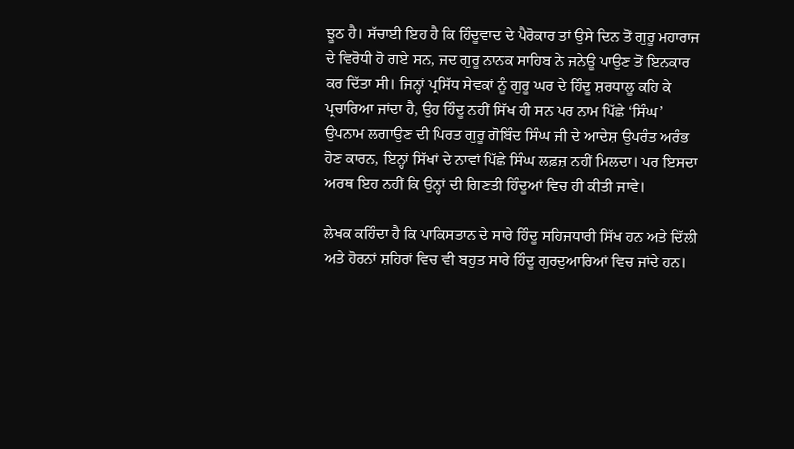ਝੂਠ ਹੈ। ਸੱਚਾਈ ਇਹ ਹੈ ਕਿ ਹਿੰਦੂਵਾਦ ਦੇ ਪੈਰੋਕਾਰ ਤਾਂ ਉਸੇ ਦਿਨ ਤੋਂ ਗੁਰੂ ਮਹਾਰਾਜ ਦੇ ਵਿਰੋਧੀ ਹੋ ਗਏ ਸਨ, ਜਦ ਗੁਰੂ ਨਾਨਕ ਸਾਹਿਬ ਨੇ ਜਨੇਊ ਪਾਉਣ ਤੋਂ ਇਨਕਾਰ ਕਰ ਦਿੱਤਾ ਸੀ। ਜਿਨ੍ਹਾਂ ਪ੍ਰਸਿੱਧ ਸੇਵਕਾਂ ਨੂੰ ਗੁਰੂ ਘਰ ਦੇ ਹਿੰਦੂ ਸ਼ਰਧਾਲੂ ਕਹਿ ਕੇ ਪ੍ਰਚਾਰਿਆ ਜਾਂਦਾ ਹੈ, ਉਹ ਹਿੰਦੂ ਨਹੀਂ ਸਿੱਖ ਹੀ ਸਨ ਪਰ ਨਾਮ ਪਿੱਛੇ ‘ਸਿੰਘ’ ਉਪਨਾਮ ਲਗਾਉਣ ਦੀ ਪਿਰਤ ਗੁਰੂ ਗੋਬਿੰਦ ਸਿੰਘ ਜੀ ਦੇ ਆਦੇਸ਼ ਉਪਰੰਤ ਅਰੰਭ ਹੋਣ ਕਾਰਨ, ਇਨ੍ਹਾਂ ਸਿੱਖਾਂ ਦੇ ਨਾਵਾਂ ਪਿੱਛੇ ਸਿੰਘ ਲਫ਼ਜ਼ ਨਹੀਂ ਮਿਲਦਾ। ਪਰ ਇਸਦਾ ਅਰਥ ਇਹ ਨਹੀਂ ਕਿ ਉਨ੍ਹਾਂ ਦੀ ਗਿਣਤੀ ਹਿੰਦੂਆਂ ਵਿਚ ਹੀ ਕੀਤੀ ਜਾਵੇ।

ਲੇਖਕ ਕਹਿੰਦਾ ਹੈ ਕਿ ਪਾਕਿਸਤਾਨ ਦੇ ਸਾਰੇ ਹਿੰਦੂ ਸਹਿਜਧਾਰੀ ਸਿੱਖ ਹਨ ਅਤੇ ਦਿੱਲੀ ਅਤੇ ਹੋਰਨਾਂ ਸ਼ਹਿਰਾਂ ਵਿਚ ਵੀ ਬਹੁਤ ਸਾਰੇ ਹਿੰਦੂ ਗੁਰਦੁਆਰਿਆਂ ਵਿਚ ਜਾਂਦੇ ਹਨ।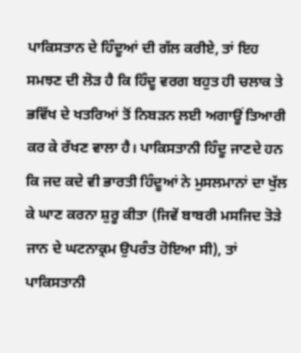ਪਾਕਿਸਤਾਨ ਦੇ ਹਿੰਦੂਆਂ ਦੀ ਗੱਲ ਕਰੀਏ, ਤਾਂ ਇਹ ਸਮਝਣ ਦੀ ਲੋੜ ਹੈ ਕਿ ਹਿੰਦੂ ਵਰਗ ਬਹੁਤ ਹੀ ਚਲਾਕ ਤੇ ਭਵਿੱਖ ਦੇ ਖਤਰਿਆਂ ਤੋਂ ਨਿਬੜਨ ਲਈ ਅਗਾਊਂ ਤਿਆਰੀ ਕਰ ਕੇ ਰੱਖਣ ਵਾਲਾ ਹੈ। ਪਾਕਿਸਤਾਨੀ ਹਿੰਦੂ ਜਾਣਦੇ ਹਨ ਕਿ ਜਦ ਕਦੇ ਵੀ ਭਾਰਤੀ ਹਿੰਦੂਆਂ ਨੇ ਮੁਸਲਮਾਨਾਂ ਦਾ ਖੁੱਲ ਕੇ ਘਾਣ ਕਰਨਾ ਸ਼ੁਰੂ ਕੀਤਾ (ਜਿਵੇਂ ਬਾਬਰੀ ਮਸਜਿਦ ਤੋੜੇ ਜਾਨ ਦੇ ਘਟਨਾਕ੍ਰਮ ਉਪਰੰਤ ਹੋਇਆ ਸੀ), ਤਾਂ ਪਾਕਿਸਤਾਨੀ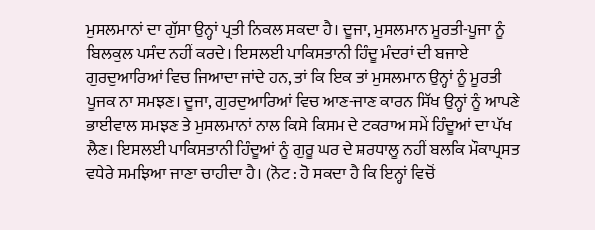ਮੁਸਲਮਾਨਾਂ ਦਾ ਗੁੱਸਾ ਉਨ੍ਹਾਂ ਪ੍ਰਤੀ ਨਿਕਲ ਸਕਦਾ ਹੈ। ਦੂਜਾ, ਮੁਸਲਮਾਨ ਮੂਰਤੀ-ਪੂਜਾ ਨੂੰ ਬਿਲਕੁਲ ਪਸੰਦ ਨਹੀਂ ਕਰਦੇ। ਇਸਲਈ ਪਾਕਿਸਤਾਨੀ ਹਿੰਦੂ ਮੰਦਰਾਂ ਦੀ ਬਜਾਏ ਗੁਰਦੁਆਰਿਆਂ ਵਿਚ ਜਿਆਦਾ ਜਾਂਦੇ ਹਨ, ਤਾਂ ਕਿ ਇਕ ਤਾਂ ਮੁਸਲਮਾਨ ਉਨ੍ਹਾਂ ਨੂੰ ਮੂਰਤੀ ਪੂਜਕ ਨਾ ਸਮਝਣ। ਦੂਜਾ, ਗੁਰਦੁਆਰਿਆਂ ਵਿਚ ਆਣ-ਜਾਣ ਕਾਰਨ ਸਿੱਖ ਉਨ੍ਹਾਂ ਨੂੰ ਆਪਣੇ ਭਾਈਵਾਲ ਸਮਝਣ ਤੇ ਮੁਸਲਮਾਨਾਂ ਨਾਲ ਕਿਸੇ ਕਿਸਮ ਦੇ ਟਕਰਾਅ ਸਮੇਂ ਹਿੰਦੂਆਂ ਦਾ ਪੱਖ ਲੈਣ। ਇਸਲਈ ਪਾਕਿਸਤਾਨੀ ਹਿੰਦੂਆਂ ਨੂੰ ਗੁਰੂ ਘਰ ਦੇ ਸ਼ਰਧਾਲੂ ਨਹੀਂ ਬਲਕਿ ਮੌਕਾਪ੍ਰਸਤ ਵਧੇਰੇ ਸਮਝਿਆ ਜਾਣਾ ਚਾਹੀਦਾ ਹੈ। (ਨੋਟ : ਹੋ ਸਕਦਾ ਹੈ ਕਿ ਇਨ੍ਹਾਂ ਵਿਚੋਂ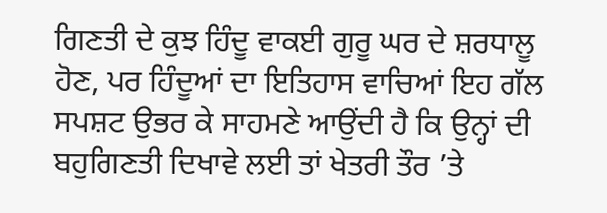ਗਿਣਤੀ ਦੇ ਕੁਝ ਹਿੰਦੂ ਵਾਕਈ ਗੁਰੂ ਘਰ ਦੇ ਸ਼ਰਧਾਲੂ ਹੋਣ, ਪਰ ਹਿੰਦੂਆਂ ਦਾ ਇਤਿਹਾਸ ਵਾਚਿਆਂ ਇਹ ਗੱਲ ਸਪਸ਼ਟ ਉਭਰ ਕੇ ਸਾਹਮਣੇ ਆਉਂਦੀ ਹੈ ਕਿ ਉਨ੍ਹਾਂ ਦੀ ਬਹੁਗਿਣਤੀ ਦਿਖਾਵੇ ਲਈ ਤਾਂ ਖੇਤਰੀ ਤੌਰ ’ਤੇ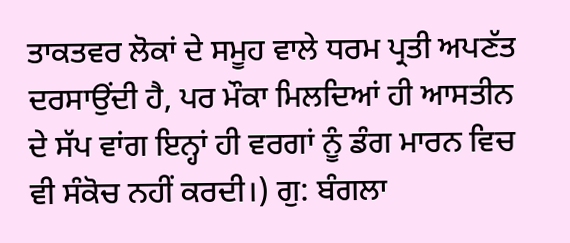ਤਾਕਤਵਰ ਲੋਕਾਂ ਦੇ ਸਮੂਹ ਵਾਲੇ ਧਰਮ ਪ੍ਰਤੀ ਅਪਣੱਤ ਦਰਸਾਉਂਦੀ ਹੈ, ਪਰ ਮੌਕਾ ਮਿਲਦਿਆਂ ਹੀ ਆਸਤੀਨ ਦੇ ਸੱਪ ਵਾਂਗ ਇਨ੍ਹਾਂ ਹੀ ਵਰਗਾਂ ਨੂੰ ਡੰਗ ਮਾਰਨ ਵਿਚ ਵੀ ਸੰਕੋਚ ਨਹੀਂ ਕਰਦੀ।) ਗੁ: ਬੰਗਲਾ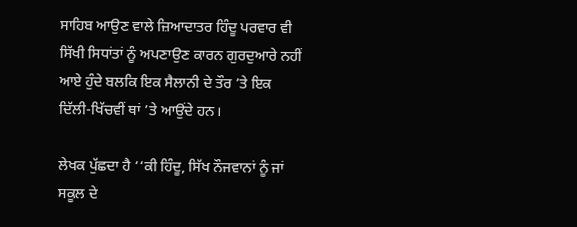ਸਾਹਿਬ ਆਉਣ ਵਾਲੇ ਜ਼ਿਆਦਾਤਰ ਹਿੰਦੂ ਪਰਵਾਰ ਵੀ ਸਿੱਖੀ ਸਿਧਾਂਤਾਂ ਨੂੰ ਅਪਣਾਉਣ ਕਾਰਨ ਗੁਰਦੁਆਰੇ ਨਹੀਂ ਆਏ ਹੁੰਦੇ ਬਲਕਿ ਇਕ ਸੈਲਾਨੀ ਦੇ ਤੌਰ ’ਤੇ ਇਕ ਦਿੱਲੀ-ਖਿੱਚਵੀਂ ਥਾਂ ’ਤੇ ਆਉਂਦੇ ਹਨ।

ਲੇਖਕ ਪੁੱਛਦਾ ਹੈ ‘‘ਕੀ ਹਿੰਦੂ, ਸਿੱਖ ਨੌਜਵਾਨਾਂ ਨੂੰ ਜਾਂ ਸਕੂਲ ਦੇ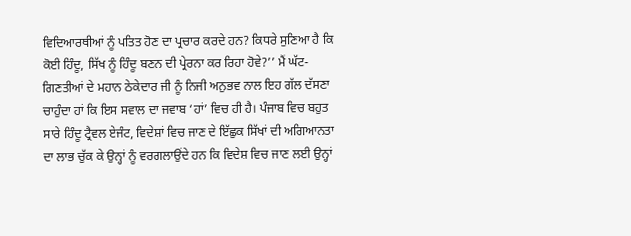ਵਿਦਿਆਰਥੀਆਂ ਨੂੰ ਪਤਿਤ ਹੋਣ ਦਾ ਪ੍ਰਚਾਰ ਕਰਦੇ ਹਨ? ਕਿਧਰੇ ਸੁਣਿਆ ਹੈ ਕਿ ਕੋਈ ਹਿੰਦੂ, ਸਿੱਖ ਨੂੰ ਹਿੰਦੂ ਬਣਨ ਦੀ ਪ੍ਰੇਰਨਾ ਕਰ ਰਿਹਾ ਹੋਵੇ?’’ ਮੈਂ ਘੱਟ-ਗਿਣਤੀਆਂ ਦੇ ਮਹਾਨ ਠੇਕੇਦਾਰ ਜੀ ਨੂੰ ਨਿਜੀ ਅਨੁਭਵ ਨਾਲ ਇਹ ਗੱਲ ਦੱਸਣਾ ਚਾਹੁੰਦਾ ਹਾਂ ਕਿ ਇਸ ਸਵਾਲ ਦਾ ਜਵਾਬ ‘ਹਾਂ’ ਵਿਚ ਹੀ ਹੈ। ਪੰਜਾਬ ਵਿਚ ਬਹੁਤ ਸਾਰੇ ਹਿੰਦੂ ਟ੍ਰੈਵਲ ਏਜੰਟ, ਵਿਦੇਸ਼ਾਂ ਵਿਚ ਜਾਣ ਦੇ ਇੱਛੁਕ ਸਿੱਖਾਂ ਦੀ ਅਗਿਆਨਤਾ ਦਾ ਲਾਭ ਚੁੱਕ ਕੇ ਉਨ੍ਹਾਂ ਨੂੰ ਵਰਗਲਾਉਂਦੇ ਹਨ ਕਿ ਵਿਦੇਸ਼ ਵਿਚ ਜਾਣ ਲਈ ਉਨ੍ਹਾਂ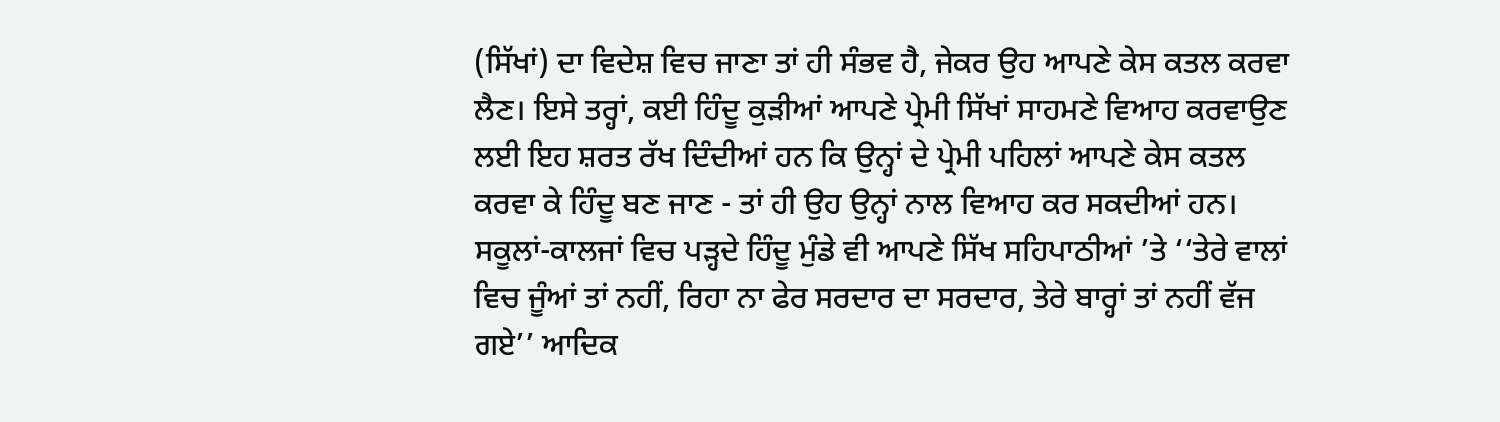(ਸਿੱਖਾਂ) ਦਾ ਵਿਦੇਸ਼ ਵਿਚ ਜਾਣਾ ਤਾਂ ਹੀ ਸੰਭਵ ਹੈ, ਜੇਕਰ ਉਹ ਆਪਣੇ ਕੇਸ ਕਤਲ ਕਰਵਾ ਲੈਣ। ਇਸੇ ਤਰ੍ਹਾਂ, ਕਈ ਹਿੰਦੂ ਕੁੜੀਆਂ ਆਪਣੇ ਪ੍ਰੇਮੀ ਸਿੱਖਾਂ ਸਾਹਮਣੇ ਵਿਆਹ ਕਰਵਾਉਣ ਲਈ ਇਹ ਸ਼ਰਤ ਰੱਖ ਦਿੰਦੀਆਂ ਹਨ ਕਿ ਉਨ੍ਹਾਂ ਦੇ ਪ੍ਰੇਮੀ ਪਹਿਲਾਂ ਆਪਣੇ ਕੇਸ ਕਤਲ ਕਰਵਾ ਕੇ ਹਿੰਦੂ ਬਣ ਜਾਣ - ਤਾਂ ਹੀ ਉਹ ਉਨ੍ਹਾਂ ਨਾਲ ਵਿਆਹ ਕਰ ਸਕਦੀਆਂ ਹਨ। ਸਕੂਲਾਂ-ਕਾਲਜਾਂ ਵਿਚ ਪੜ੍ਹਦੇ ਹਿੰਦੂ ਮੁੰਡੇ ਵੀ ਆਪਣੇ ਸਿੱਖ ਸਹਿਪਾਠੀਆਂ ’ਤੇ ‘‘ਤੇਰੇ ਵਾਲਾਂ ਵਿਚ ਜੂੰਆਂ ਤਾਂ ਨਹੀਂ, ਰਿਹਾ ਨਾ ਫੇਰ ਸਰਦਾਰ ਦਾ ਸਰਦਾਰ, ਤੇਰੇ ਬਾਰ੍ਹਾਂ ਤਾਂ ਨਹੀਂ ਵੱਜ ਗਏ’’ ਆਦਿਕ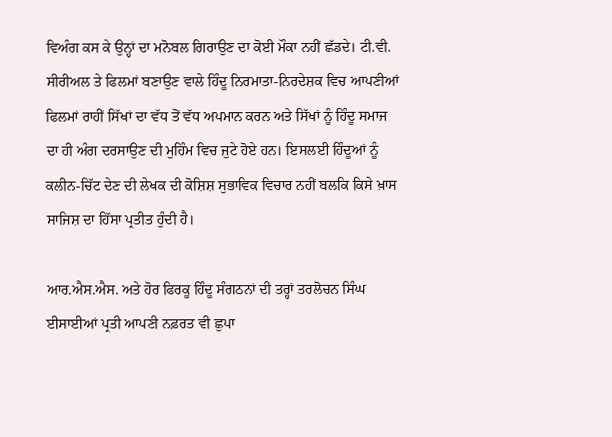ਵਿਅੰਗ ਕਸ ਕੇ ਉਨ੍ਹਾਂ ਦਾ ਮਨੋਬਲ ਗਿਰਾਉਣ ਦਾ ਕੋਈ ਮੌਕਾ ਨਹੀਂ ਛੱਡਦੇ। ਟੀ.ਵੀ. ਸੀਰੀਅਲ ਤੇ ਫਿਲਮਾਂ ਬਣਾਉਣ ਵਾਲੇ ਹਿੰਦੂ ਨਿਰਮਾਤਾ-ਨਿਰਦੇਸ਼ਕ ਵਿਚ ਆਪਣੀਆਂ ਫਿਲਮਾਂ ਰਾਹੀਂ ਸਿੱਖਾਂ ਦਾ ਵੱਧ ਤੋਂ ਵੱਧ ਅਪਮਾਨ ਕਰਨ ਅਤੇ ਸਿੱਖਾਂ ਨੂੰ ਹਿੰਦੂ ਸਮਾਜ ਦਾ ਹੀ ਅੰਗ ਦਰਸਾਉਣ ਦੀ ਮੁਹਿੰਮ ਵਿਚ ਜੁਟੇ ਹੋਏ ਹਨ। ਇਸਲਈ ਹਿੰਦੂਆਂ ਨੂੰ ਕਲੀਨ-ਚਿੱਟ ਦੇਣ ਦੀ ਲੇਖਕ ਦੀ ਕੋਸ਼ਿਸ਼ ਸੁਭਾਵਿਕ ਵਿਚਾਰ ਨਹੀਂ ਬਲਕਿ ਕਿਸੇ ਖ਼ਾਸ ਸਾਜਿਸ਼ ਦਾ ਹਿੱਸਾ ਪ੍ਰਤੀਤ ਹੁੰਦੀ ਹੈ।

ਆਰ.ਐਸ.ਐਸ. ਅਤੇ ਹੋਰ ਫਿਰਕੂ ਹਿੰਦੂ ਸੰਗਠਨਾਂ ਦੀ ਤਰ੍ਹਾਂ ਤਰਲੋਚਨ ਸਿੰਘ ਈਸਾਈਆਂ ਪ੍ਰਤੀ ਆਪਣੀ ਨਫ਼ਰਤ ਵੀ ਛੁਪਾ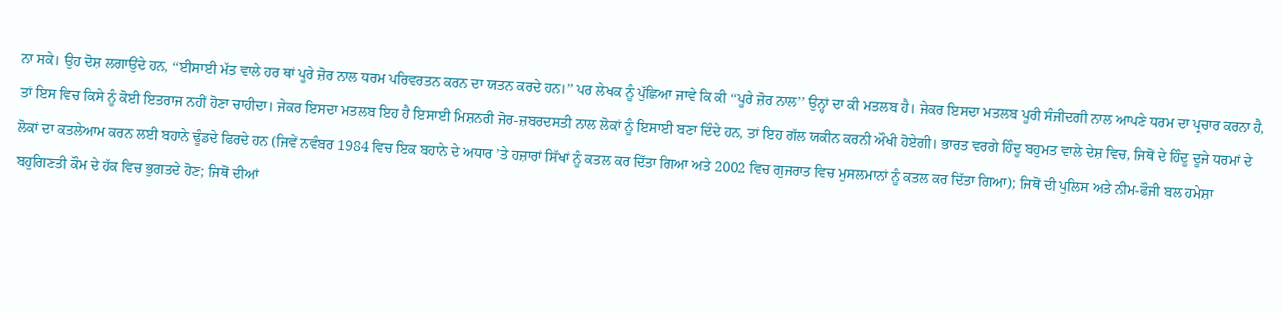ਨਾ ਸਕੇ। ਉਹ ਦੋਸ਼ ਲਗਾਉਂਦੇ ਹਨ, ‘‘ਈਸਾਈ ਮੱਤ ਵਾਲੇ ਹਰ ਥਾਂ ਪੂਰੇ ਜ਼ੋਰ ਨਾਲ ਧਰਮ ਪਰਿਵਰਤਨ ਕਰਨ ਦਾ ਯਤਨ ਕਰਦੇ ਹਨ।’’ ਪਰ ਲੇਖਕ ਨੂੰ ਪੁੱਛਿਆ ਜਾਵੇ ਕਿ ਕੀ ‘‘ਪੂਰੇ ਜ਼ੋਰ ਨਾਲ’’ ਉਨ੍ਹਾਂ ਦਾ ਕੀ ਮਤਲਬ ਹੈ। ਜੇਕਰ ਇਸਦਾ ਮਤਲਬ ਪੂਰੀ ਸੰਜੀਦਗੀ ਨਾਲ ਆਪਣੇ ਧਰਮ ਦਾ ਪ੍ਰਚਾਰ ਕਰਨਾ ਹੈ, ਤਾਂ ਇਸ ਵਿਚ ਕਿਸੇ ਨੂੰ ਕੋਈ ਇਤਰਾਜ ਨਹੀਂ ਹੋਣਾ ਚਾਹੀਦਾ। ਜੇਕਰ ਇਸਦਾ ਮਤਲਬ ਇਹ ਹੈ ਇਸਾਈ ਮਿਸ਼ਨਰੀ ਜੋਰ-ਜ਼ਬਰਦਸਤੀ ਨਾਲ ਲੋਕਾਂ ਨੂੰ ਇਸਾਈ ਬਣਾ ਦਿੰਦੇ ਹਨ, ਤਾਂ ਇਹ ਗੱਲ ਯਕੀਨ ਕਰਨੀ ਔਖੀ ਹੋਏਗੀ। ਭਾਰਤ ਵਰਗੇ ਹਿੰਦੂ ਬਹੁਮਤ ਵਾਲੇ ਦੇਸ਼ ਵਿਚ, ਜਿਥੋਂ ਦੇ ਹਿੰਦੂ ਦੂਜੇ ਧਰਮਾਂ ਦੇ ਲੋਕਾਂ ਦਾ ਕਤਲੇਆਮ ਕਰਨ ਲਈ ਬਹਾਨੇ ਢੂੰਡਦੇ ਫਿਰਦੇ ਹਨ (ਜਿਵੇਂ ਨਵੰਬਰ 1984 ਵਿਚ ਇਕ ਬਹਾਨੇ ਦੇ ਅਧਾਰ ’ਤੇ ਹਜ਼ਾਰਾਂ ਸਿੱਖਾਂ ਨੂੰ ਕਤਲ ਕਰ ਦਿੱਤਾ ਗਿਆ ਅਤੇ 2002 ਵਿਚ ਗੁਜਰਾਤ ਵਿਚ ਮੁਸਲਮਾਨਾਂ ਨੂੰ ਕਤਲ ਕਰ ਦਿੱਤਾ ਗਿਆ); ਜਿਥੋਂ ਦੀ ਪੁਲਿਸ ਅਤੇ ਨੀਮ-ਫੌਜੀ ਬਲ ਹਮੇਸ਼ਾ ਬਹੁਗਿਣਤੀ ਕੌਮ ਦੇ ਹੱਕ ਵਿਚ ਭੁਗਤਦੇ ਹੋਣ; ਜਿਥੋਂ ਦੀਆਂ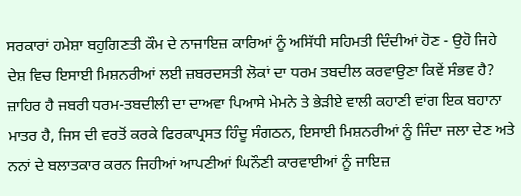ਸਰਕਾਰਾਂ ਹਮੇਸ਼ਾ ਬਹੁਗਿਣਤੀ ਕੌਮ ਦੇ ਨਾਜਾਇਜ਼ ਕਾਰਿਆਂ ਨੂੰ ਅਸਿੱਧੀ ਸਹਿਮਤੀ ਦਿੰਦੀਆਂ ਹੋਣ - ਉਹੋ ਜਿਹੇ ਦੇਸ਼ ਵਿਚ ਇਸਾਈ ਮਿਸ਼ਨਰੀਆਂ ਲਈ ਜ਼ਬਰਦਸਤੀ ਲੋਕਾਂ ਦਾ ਧਰਮ ਤਬਦੀਲ ਕਰਵਾਉਣਾ ਕਿਵੇਂ ਸੰਭਵ ਹੈ? ਜ਼ਾਹਿਰ ਹੈ ਜਬਰੀ ਧਰਮ-ਤਬਦੀਲੀ ਦਾ ਦਾਅਵਾ ਪਿਆਸੇ ਮੇਮਨੇ ਤੇ ਭੇੜੀਏ ਵਾਲੀ ਕਹਾਣੀ ਵਾਂਗ ਇਕ ਬਹਾਨਾ ਮਾਤਰ ਹੈ, ਜਿਸ ਦੀ ਵਰਤੋਂ ਕਰਕੇ ਫਿਰਕਾਪ੍ਰਸਤ ਹਿੰਦੂ ਸੰਗਠਨ, ਇਸਾਈ ਮਿਸ਼ਨਰੀਆਂ ਨੂੰ ਜਿੰਦਾ ਜਲਾ ਦੇਣ ਅਤੇ ਨਨਾਂ ਦੇ ਬਲਾਤਕਾਰ ਕਰਨ ਜਿਹੀਆਂ ਆਪਣੀਆਂ ਘਿਨੌਣੀ ਕਾਰਵਾਈਆਂ ਨੂੰ ਜਾਇਜ਼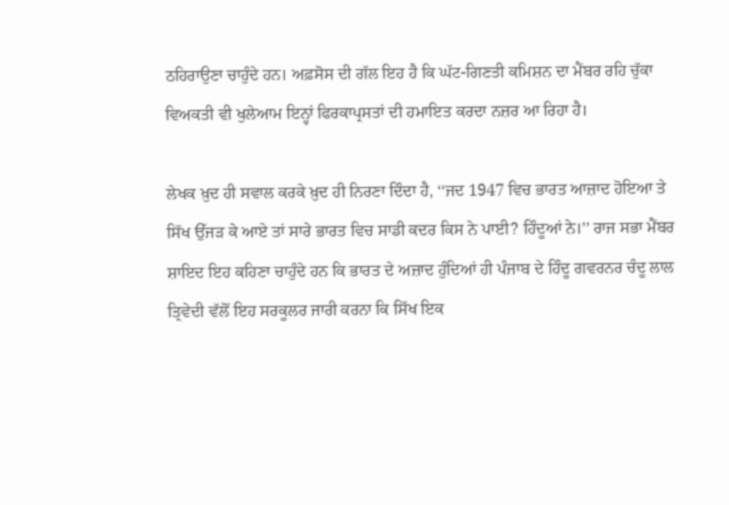ਠਹਿਰਾਉਣਾ ਚਾਹੁੰਦੇ ਹਨ। ਅਫ਼ਸੋਸ ਦੀ ਗੱਲ ਇਹ ਹੈ ਕਿ ਘੱਟ-ਗਿਣਤੀ ਕਮਿਸ਼ਨ ਦਾ ਮੈਂਬਰ ਰਹਿ ਚੁੱਕਾ ਵਿਅਕਤੀ ਵੀ ਖੁਲੇਆਮ ਇਨ੍ਹਾਂ ਫਿਰਕਾਪ੍ਰਸਤਾਂ ਦੀ ਹਮਾਇਤ ਕਰਦਾ ਨਜ਼ਰ ਆ ਰਿਹਾ ਹੈ।

ਲੇਖਕ ਖ਼ੁਦ ਹੀ ਸਵਾਲ ਕਰਕੇ ਖ਼ੁਦ ਹੀ ਨਿਰਣਾ ਦਿੰਦਾ ਹੈ, ‘‘ਜਦ 1947 ਵਿਚ ਭਾਰਤ ਆਜ਼ਾਦ ਹੋਇਆ ਤੇ ਸਿੱਖ ਉੱਜੜ ਕੇ ਆਏ ਤਾਂ ਸਾਰੇ ਭਾਰਤ ਵਿਚ ਸਾਡੀ ਕਦਰ ਕਿਸ ਨੇ ਪਾਈ? ਹਿੰਦੂਆਂ ਨੇ।’’ ਰਾਜ ਸਭਾ ਮੈਂਬਰ ਸ਼ਾਇਦ ਇਹ ਕਹਿਣਾ ਚਾਹੁੰਦੇ ਹਨ ਕਿ ਭਾਰਤ ਦੇ ਅਜ਼ਾਦ ਹੁੰਦਿਆਂ ਹੀ ਪੰਜਾਬ ਦੇ ਹਿੰਦੂ ਗਵਰਨਰ ਚੰਦੂ ਲਾਲ ਤ੍ਰਿਵੇਦੀ ਵੱਲੋਂ ਇਹ ਸਰਕੂਲਰ ਜਾਰੀ ਕਰਨਾ ਕਿ ਸਿੱਖ ਇਕ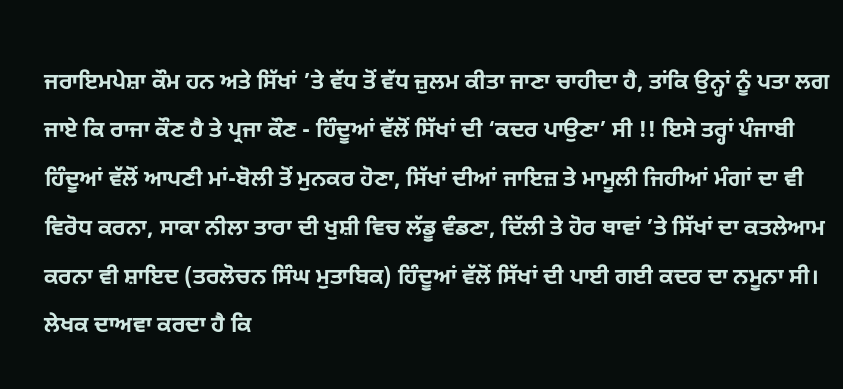ਜਰਾਇਮਪੇਸ਼ਾ ਕੌਮ ਹਨ ਅਤੇ ਸਿੱਖਾਂ ’ਤੇ ਵੱਧ ਤੋਂ ਵੱਧ ਜ਼ੁਲਮ ਕੀਤਾ ਜਾਣਾ ਚਾਹੀਦਾ ਹੈ, ਤਾਂਕਿ ਉਨ੍ਹਾਂ ਨੂੰ ਪਤਾ ਲਗ ਜਾਏ ਕਿ ਰਾਜਾ ਕੌਣ ਹੈ ਤੇ ਪ੍ਰਜਾ ਕੌਣ - ਹਿੰਦੂਆਂ ਵੱਲੋਂ ਸਿੱਖਾਂ ਦੀ ‘ਕਦਰ ਪਾਉਣਾ’ ਸੀ !! ਇਸੇ ਤਰ੍ਹਾਂ ਪੰਜਾਬੀ ਹਿੰਦੂਆਂ ਵੱਲੋਂ ਆਪਣੀ ਮਾਂ-ਬੋਲੀ ਤੋਂ ਮੁਨਕਰ ਹੋਣਾ, ਸਿੱਖਾਂ ਦੀਆਂ ਜਾਇਜ਼ ਤੇ ਮਾਮੂਲੀ ਜਿਹੀਆਂ ਮੰਗਾਂ ਦਾ ਵੀ ਵਿਰੋਧ ਕਰਨਾ, ਸਾਕਾ ਨੀਲਾ ਤਾਰਾ ਦੀ ਖੁਸ਼ੀ ਵਿਚ ਲੱਡੂ ਵੰਡਣਾ, ਦਿੱਲੀ ਤੇ ਹੋਰ ਥਾਵਾਂ ’ਤੇ ਸਿੱਖਾਂ ਦਾ ਕਤਲੇਆਮ ਕਰਨਾ ਵੀ ਸ਼ਾਇਦ (ਤਰਲੋਚਨ ਸਿੰਘ ਮੁਤਾਬਿਕ) ਹਿੰਦੂਆਂ ਵੱਲੋਂ ਸਿੱਖਾਂ ਦੀ ਪਾਈ ਗਈ ਕਦਰ ਦਾ ਨਮੂਨਾ ਸੀ।
ਲੇਖਕ ਦਾਅਵਾ ਕਰਦਾ ਹੈ ਕਿ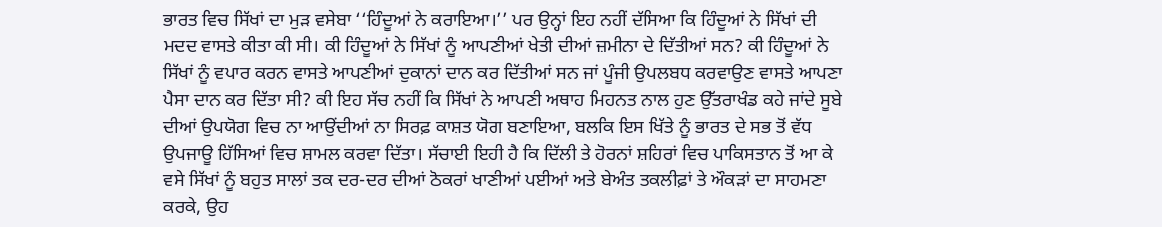ਭਾਰਤ ਵਿਚ ਸਿੱਖਾਂ ਦਾ ਮੁੜ ਵਸੇਬਾ ‘‘ਹਿੰਦੂਆਂ ਨੇ ਕਰਾਇਆ।’’ ਪਰ ਉਨ੍ਹਾਂ ਇਹ ਨਹੀਂ ਦੱਸਿਆ ਕਿ ਹਿੰਦੂਆਂ ਨੇ ਸਿੱਖਾਂ ਦੀ ਮਦਦ ਵਾਸਤੇ ਕੀਤਾ ਕੀ ਸੀ। ਕੀ ਹਿੰਦੂਆਂ ਨੇ ਸਿੱਖਾਂ ਨੂੰ ਆਪਣੀਆਂ ਖੇਤੀ ਦੀਆਂ ਜ਼ਮੀਨਾ ਦੇ ਦਿੱਤੀਆਂ ਸਨ? ਕੀ ਹਿੰਦੂਆਂ ਨੇ ਸਿੱਖਾਂ ਨੂੰ ਵਪਾਰ ਕਰਨ ਵਾਸਤੇ ਆਪਣੀਆਂ ਦੁਕਾਨਾਂ ਦਾਨ ਕਰ ਦਿੱਤੀਆਂ ਸਨ ਜਾਂ ਪੂੰਜੀ ਉਪਲਬਧ ਕਰਵਾਉਣ ਵਾਸਤੇ ਆਪਣਾ ਪੈਸਾ ਦਾਨ ਕਰ ਦਿੱਤਾ ਸੀ? ਕੀ ਇਹ ਸੱਚ ਨਹੀਂ ਕਿ ਸਿੱਖਾਂ ਨੇ ਆਪਣੀ ਅਥਾਹ ਮਿਹਨਤ ਨਾਲ ਹੁਣ ਉੱਤਰਾਖੰਡ ਕਹੇ ਜਾਂਦੇ ਸੂਬੇ ਦੀਆਂ ਉਪਯੋਗ ਵਿਚ ਨਾ ਆਉਂਦੀਆਂ ਨਾ ਸਿਰਫ਼ ਕਾਸ਼ਤ ਯੋਗ ਬਣਾਇਆ, ਬਲਕਿ ਇਸ ਖਿੱਤੇ ਨੂੰ ਭਾਰਤ ਦੇ ਸਭ ਤੋਂ ਵੱਧ ਉਪਜਾਊ ਹਿੱਸਿਆਂ ਵਿਚ ਸ਼ਾਮਲ ਕਰਵਾ ਦਿੱਤਾ। ਸੱਚਾਈ ਇਹੀ ਹੈ ਕਿ ਦਿੱਲੀ ਤੇ ਹੋਰਨਾਂ ਸ਼ਹਿਰਾਂ ਵਿਚ ਪਾਕਿਸਤਾਨ ਤੋਂ ਆ ਕੇ ਵਸੇ ਸਿੱਖਾਂ ਨੂੰ ਬਹੁਤ ਸਾਲਾਂ ਤਕ ਦਰ-ਦਰ ਦੀਆਂ ਠੋਕਰਾਂ ਖਾਣੀਆਂ ਪਈਆਂ ਅਤੇ ਬੇਅੰਤ ਤਕਲੀਫ਼ਾਂ ਤੇ ਔਕੜਾਂ ਦਾ ਸਾਹਮਣਾ ਕਰਕੇ, ਉਹ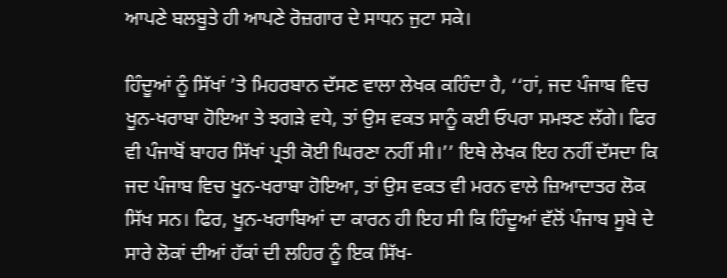ਆਪਣੇ ਬਲਬੂਤੇ ਹੀ ਆਪਣੇ ਰੋਜ਼ਗਾਰ ਦੇ ਸਾਧਨ ਜੁਟਾ ਸਕੇ।

ਹਿੰਦੂਆਂ ਨੂੰ ਸਿੱਖਾਂ ’ਤੇ ਮਿਹਰਬਾਨ ਦੱਸਣ ਵਾਲਾ ਲੇਖਕ ਕਹਿੰਦਾ ਹੈ, ‘‘ਹਾਂ, ਜਦ ਪੰਜਾਬ ਵਿਚ ਖੂਨ-ਖਰਾਬਾ ਹੋਇਆ ਤੇ ਝਗੜੇ ਵਧੇ, ਤਾਂ ਉਸ ਵਕਤ ਸਾਨੂੰ ਕਈ ਓਪਰਾ ਸਮਝਣ ਲੱਗੇ। ਫਿਰ ਵੀ ਪੰਜਾਬੋਂ ਬਾਹਰ ਸਿੱਖਾਂ ਪ੍ਰਤੀ ਕੋਈ ਘਿਰਣਾ ਨਹੀਂ ਸੀ।’’ ਇਥੇ ਲੇਖਕ ਇਹ ਨਹੀਂ ਦੱਸਦਾ ਕਿ ਜਦ ਪੰਜਾਬ ਵਿਚ ਖੂਨ-ਖਰਾਬਾ ਹੋਇਆ, ਤਾਂ ਉਸ ਵਕਤ ਵੀ ਮਰਨ ਵਾਲੇ ਜ਼ਿਆਦਾਤਰ ਲੋਕ ਸਿੱਖ ਸਨ। ਫਿਰ, ਖੂਨ-ਖਰਾਬਿਆਂ ਦਾ ਕਾਰਨ ਹੀ ਇਹ ਸੀ ਕਿ ਹਿੰਦੂਆਂ ਵੱਲੋਂ ਪੰਜਾਬ ਸੂਬੇ ਦੇ ਸਾਰੇ ਲੋਕਾਂ ਦੀਆਂ ਹੱਕਾਂ ਦੀ ਲਹਿਰ ਨੂੰ ਇਕ ਸਿੱਖ-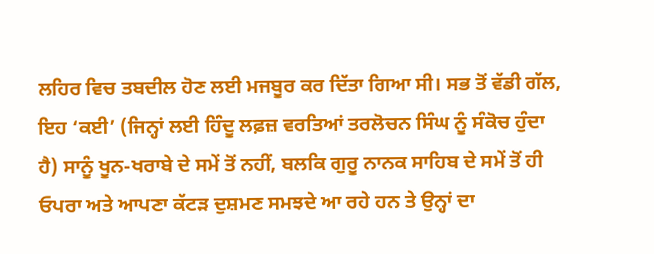ਲਹਿਰ ਵਿਚ ਤਬਦੀਲ ਹੋਣ ਲਈ ਮਜਬੂਰ ਕਰ ਦਿੱਤਾ ਗਿਆ ਸੀ। ਸਭ ਤੋਂ ਵੱਡੀ ਗੱਲ, ਇਹ ‘ਕਈ’ (ਜਿਨ੍ਹਾਂ ਲਈ ਹਿੰਦੂ ਲਫ਼ਜ਼ ਵਰਤਿਆਂ ਤਰਲੋਚਨ ਸਿੰਘ ਨੂੰ ਸੰਕੋਚ ਹੁੰਦਾ ਹੈ) ਸਾਨੂੰ ਖੂਨ-ਖਰਾਬੇ ਦੇ ਸਮੇਂ ਤੋਂ ਨਹੀਂ, ਬਲਕਿ ਗੁਰੂ ਨਾਨਕ ਸਾਹਿਬ ਦੇ ਸਮੇਂ ਤੋਂ ਹੀ ਓਪਰਾ ਅਤੇ ਆਪਣਾ ਕੱਟੜ ਦੁਸ਼ਮਣ ਸਮਝਦੇ ਆ ਰਹੇ ਹਨ ਤੇ ਉਨ੍ਹਾਂ ਦਾ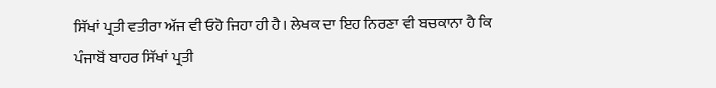ਸਿੱਖਾਂ ਪ੍ਰਤੀ ਵਤੀਰਾ ਅੱਜ ਵੀ ਓਹੋ ਜਿਹਾ ਹੀ ਹੈ। ਲੇਖਕ ਦਾ ਇਹ ਨਿਰਣਾ ਵੀ ਬਚਕਾਨਾ ਹੈ ਕਿ ਪੰਜਾਬੋਂ ਬਾਹਰ ਸਿੱਖਾਂ ਪ੍ਰਤੀ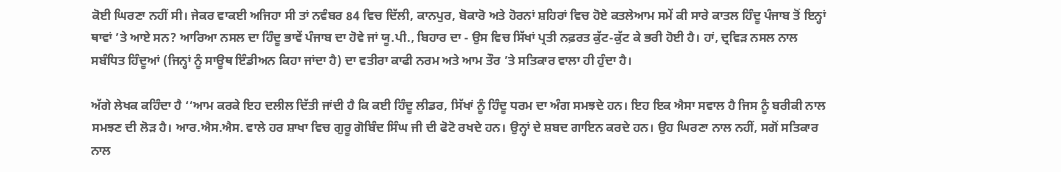ਕੋਈ ਘਿਰਣਾ ਨਹੀਂ ਸੀ। ਜੇਕਰ ਵਾਕਈ ਅਜਿਹਾ ਸੀ ਤਾਂ ਨਵੰਬਰ 84 ਵਿਚ ਦਿੱਲੀ, ਕਾਨਪੁਰ, ਬੋਕਾਰੋ ਅਤੇ ਹੋਰਨਾਂ ਸ਼ਹਿਰਾਂ ਵਿਚ ਹੋਏ ਕਤਲੇਆਮ ਸਮੇਂ ਕੀ ਸਾਰੇ ਕਾਤਲ ਹਿੰਦੂ ਪੰਜਾਬ ਤੋਂ ਇਨ੍ਹਾਂ ਥਾਵਾਂ ’ਤੇ ਆਏ ਸਨ? ਆਰਿਆ ਨਸਲ ਦਾ ਹਿੰਦੂ ਭਾਵੇਂ ਪੰਜਾਬ ਦਾ ਹੋਵੇ ਜਾਂ ਯੂ.ਪੀ., ਬਿਹਾਰ ਦਾ - ਉਸ ਵਿਚ ਸਿੱਖਾਂ ਪ੍ਰਤੀ ਨਫ਼ਰਤ ਕੁੱਟ-ਕੁੱਟ ਕੇ ਭਰੀ ਹੋਈ ਹੈ। ਹਾਂ, ਦ੍ਰਵਿੜ ਨਸਲ ਨਾਲ ਸਬੰਧਿਤ ਹਿੰਦੂਆਂ (ਜਿਨ੍ਹਾਂ ਨੂੰ ਸਾਊਥ ਇੰਡੀਅਨ ਕਿਹਾ ਜਾਂਦਾ ਹੈ) ਦਾ ਵਤੀਰਾ ਕਾਫੀ ਨਰਮ ਅਤੇ ਆਮ ਤੌਰ ’ਤੇ ਸਤਿਕਾਰ ਵਾਲਾ ਹੀ ਹੁੰਦਾ ਹੈ।

ਅੱਗੇ ਲੇਖਕ ਕਹਿੰਦਾ ਹੈ ‘‘ਆਮ ਕਰਕੇ ਇਹ ਦਲੀਲ ਦਿੱਤੀ ਜਾਂਦੀ ਹੈ ਕਿ ਕਈ ਹਿੰਦੂ ਲੀਡਰ, ਸਿੱਖਾਂ ਨੂੰ ਹਿੰਦੂ ਧਰਮ ਦਾ ਅੰਗ ਸਮਝਦੇ ਹਨ। ਇਹ ਇਕ ਐਸਾ ਸਵਾਲ ਹੈ ਜਿਸ ਨੂੰ ਬਰੀਕੀ ਨਾਲ ਸਮਝਣ ਦੀ ਲੋੜ ਹੈ। ਆਰ.ਐਸ.ਐਸ. ਵਾਲੇ ਹਰ ਸ਼ਾਖਾ ਵਿਚ ਗੁਰੂ ਗੋਬਿੰਦ ਸਿੰਘ ਜੀ ਦੀ ਫੋਟੋ ਰਖਦੇ ਹਨ। ਉਨ੍ਹਾਂ ਦੇ ਸ਼ਬਦ ਗਾਇਨ ਕਰਦੇ ਹਨ। ਉਹ ਘਿਰਣਾ ਨਾਲ ਨਹੀਂ, ਸਗੋਂ ਸਤਿਕਾਰ ਨਾਲ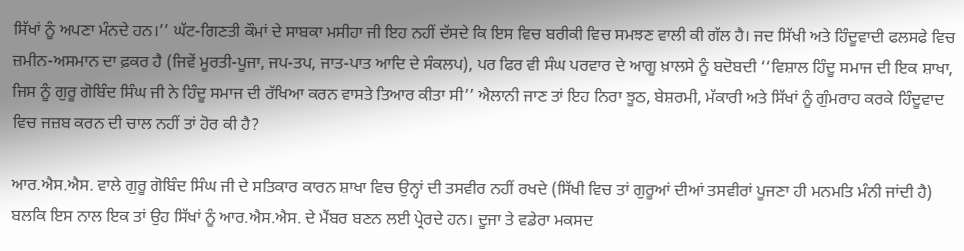ਸਿੱਖਾਂ ਨੂੰ ਅਪਣਾ ਮੰਨਦੇ ਹਨ।’’ ਘੱਟ-ਗਿਣਤੀ ਕੌਮਾਂ ਦੇ ਸਾਬਕਾ ਮਸੀਹਾ ਜੀ ਇਹ ਨਹੀਂ ਦੱਸਦੇ ਕਿ ਇਸ ਵਿਚ ਬਰੀਕੀ ਵਿਚ ਸਮਝਣ ਵਾਲੀ ਕੀ ਗੱਲ ਹੈ। ਜਦ ਸਿੱਖੀ ਅਤੇ ਹਿੰਦੂਵਾਦੀ ਫਲਸਫੇ ਵਿਚ ਜ਼ਮੀਨ-ਅਸਮਾਨ ਦਾ ਫ਼ਕਰ ਹੈ (ਜਿਵੇਂ ਮੂਰਤੀ-ਪੂਜਾ, ਜਪ-ਤਪ, ਜਾਤ-ਪਾਤ ਆਦਿ ਦੇ ਸੰਕਲਪ), ਪਰ ਫਿਰ ਵੀ ਸੰਘ ਪਰਵਾਰ ਦੇ ਆਗੂ ਖ਼ਾਲਸੇ ਨੂੰ ਬਦੋਬਦੀ ‘‘ਵਿਸ਼ਾਲ ਹਿੰਦੂ ਸਮਾਜ ਦੀ ਇਕ ਸ਼ਾਖਾ, ਜਿਸ ਨੂੰ ਗੁਰੂ ਗੋਬਿੰਦ ਸਿੰਘ ਜੀ ਨੇ ਹਿੰਦੂ ਸਮਾਜ ਦੀ ਰੱਖਿਆ ਕਰਨ ਵਾਸਤੇ ਤਿਆਰ ਕੀਤਾ ਸੀ’’ ਐਲਾਨੀ ਜਾਣ ਤਾਂ ਇਹ ਨਿਰਾ ਝੂਠ, ਬੇਸ਼ਰਮੀ, ਮੱਕਾਰੀ ਅਤੇ ਸਿੱਖਾਂ ਨੂੰ ਗੁੰਮਰਾਹ ਕਰਕੇ ਹਿੰਦੂਵਾਦ ਵਿਚ ਜਜ਼ਬ ਕਰਨ ਦੀ ਚਾਲ ਨਹੀਂ ਤਾਂ ਹੋਰ ਕੀ ਹੈ?

ਆਰ.ਐਸ.ਐਸ. ਵਾਲੇ ਗੁਰੂ ਗੋਬਿੰਦ ਸਿੰਘ ਜੀ ਦੇ ਸਤਿਕਾਰ ਕਾਰਨ ਸ਼ਾਖਾ ਵਿਚ ਉਨ੍ਹਾਂ ਦੀ ਤਸਵੀਰ ਨਹੀਂ ਰਖਦੇ (ਸਿੱਖੀ ਵਿਚ ਤਾਂ ਗੁਰੂਆਂ ਦੀਆਂ ਤਸਵੀਰਾਂ ਪੂਜਣਾ ਹੀ ਮਨਮਤਿ ਮੰਨੀ ਜਾਂਦੀ ਹੈ) ਬਲਕਿ ਇਸ ਨਾਲ ਇਕ ਤਾਂ ਉਹ ਸਿੱਖਾਂ ਨੂੰ ਆਰ.ਐਸ.ਐਸ. ਦੇ ਮੈਂਬਰ ਬਣਨ ਲਈ ਪ੍ਰੇਰਦੇ ਹਨ। ਦੂਜਾ ਤੇ ਵਡੇਰਾ ਮਕਸਦ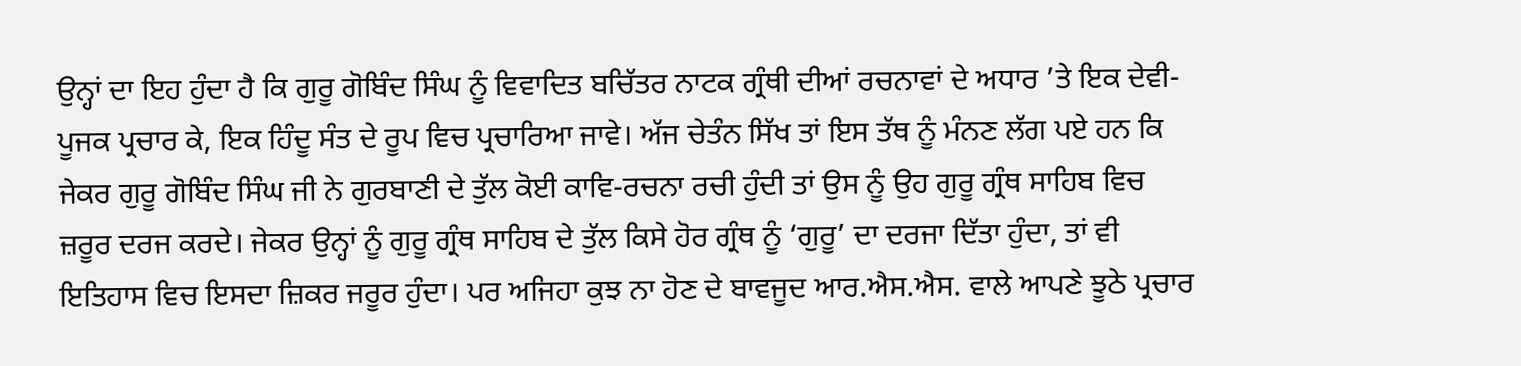ਉਨ੍ਹਾਂ ਦਾ ਇਹ ਹੁੰਦਾ ਹੈ ਕਿ ਗੁਰੂ ਗੋਬਿੰਦ ਸਿੰਘ ਨੂੰ ਵਿਵਾਦਿਤ ਬਚਿੱਤਰ ਨਾਟਕ ਗ੍ਰੰਥੀ ਦੀਆਂ ਰਚਨਾਵਾਂ ਦੇ ਅਧਾਰ ’ਤੇ ਇਕ ਦੇਵੀ-ਪੂਜਕ ਪ੍ਰਚਾਰ ਕੇ, ਇਕ ਹਿੰਦੂ ਸੰਤ ਦੇ ਰੂਪ ਵਿਚ ਪ੍ਰਚਾਰਿਆ ਜਾਵੇ। ਅੱਜ ਚੇਤੰਨ ਸਿੱਖ ਤਾਂ ਇਸ ਤੱਥ ਨੂੰ ਮੰਨਣ ਲੱਗ ਪਏ ਹਨ ਕਿ ਜੇਕਰ ਗੁਰੂ ਗੋਬਿੰਦ ਸਿੰਘ ਜੀ ਨੇ ਗੁਰਬਾਣੀ ਦੇ ਤੁੱਲ ਕੋਈ ਕਾਵਿ-ਰਚਨਾ ਰਚੀ ਹੁੰਦੀ ਤਾਂ ਉਸ ਨੂੰ ਉਹ ਗੁਰੂ ਗ੍ਰੰਥ ਸਾਹਿਬ ਵਿਚ ਜ਼ਰੂਰ ਦਰਜ ਕਰਦੇ। ਜੇਕਰ ਉਨ੍ਹਾਂ ਨੂੰ ਗੁਰੂ ਗ੍ਰੰਥ ਸਾਹਿਬ ਦੇ ਤੁੱਲ ਕਿਸੇ ਹੋਰ ਗ੍ਰੰਥ ਨੂੰ ‘ਗੁਰੂ’ ਦਾ ਦਰਜਾ ਦਿੱਤਾ ਹੁੰਦਾ, ਤਾਂ ਵੀ ਇਤਿਹਾਸ ਵਿਚ ਇਸਦਾ ਜ਼ਿਕਰ ਜਰੂਰ ਹੁੰਦਾ। ਪਰ ਅਜਿਹਾ ਕੁਝ ਨਾ ਹੋਣ ਦੇ ਬਾਵਜੂਦ ਆਰ.ਐਸ.ਐਸ. ਵਾਲੇ ਆਪਣੇ ਝੂਠੇ ਪ੍ਰਚਾਰ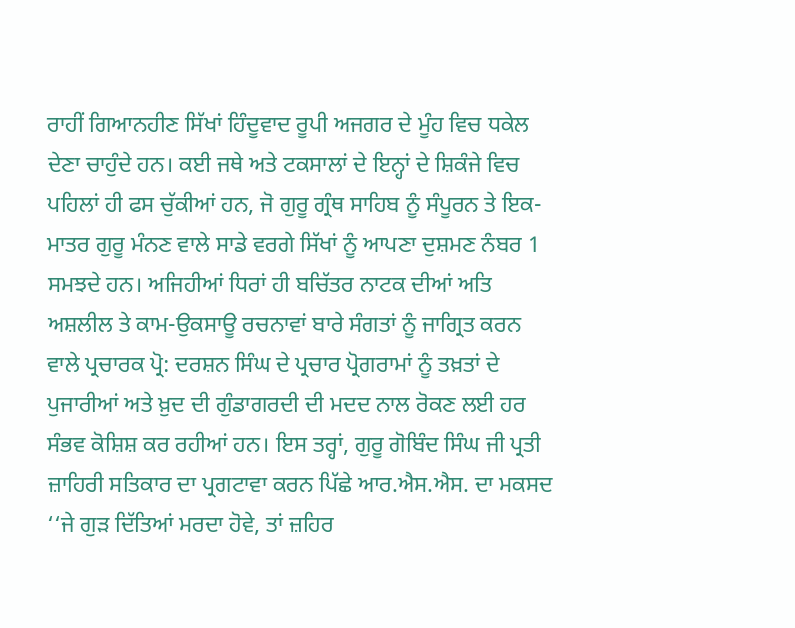ਰਾਹੀਂ ਗਿਆਨਹੀਣ ਸਿੱਖਾਂ ਹਿੰਦੂਵਾਦ ਰੂਪੀ ਅਜਗਰ ਦੇ ਮੂੰਹ ਵਿਚ ਧਕੇਲ ਦੇਣਾ ਚਾਹੁੰਦੇ ਹਨ। ਕਈ ਜਥੇ ਅਤੇ ਟਕਸਾਲਾਂ ਦੇ ਇਨ੍ਹਾਂ ਦੇ ਸ਼ਿਕੰਜੇ ਵਿਚ ਪਹਿਲਾਂ ਹੀ ਫਸ ਚੁੱਕੀਆਂ ਹਨ, ਜੋ ਗੁਰੂ ਗ੍ਰੰਥ ਸਾਹਿਬ ਨੂੰ ਸੰਪੂਰਨ ਤੇ ਇਕ-ਮਾਤਰ ਗੁਰੂ ਮੰਨਣ ਵਾਲੇ ਸਾਡੇ ਵਰਗੇ ਸਿੱਖਾਂ ਨੂੰ ਆਪਣਾ ਦੁਸ਼ਮਣ ਨੰਬਰ 1 ਸਮਝਦੇ ਹਨ। ਅਜਿਹੀਆਂ ਧਿਰਾਂ ਹੀ ਬਚਿੱਤਰ ਨਾਟਕ ਦੀਆਂ ਅਤਿ ਅਸ਼ਲੀਲ ਤੇ ਕਾਮ-ਉਕਸਾਊ ਰਚਨਾਵਾਂ ਬਾਰੇ ਸੰਗਤਾਂ ਨੂੰ ਜਾਗ੍ਰਿਤ ਕਰਨ ਵਾਲੇ ਪ੍ਰਚਾਰਕ ਪ੍ਰੋ: ਦਰਸ਼ਨ ਸਿੰਘ ਦੇ ਪ੍ਰਚਾਰ ਪ੍ਰੋਗਰਾਮਾਂ ਨੂੰ ਤਖ਼ਤਾਂ ਦੇ ਪੁਜਾਰੀਆਂ ਅਤੇ ਖ਼ੁਦ ਦੀ ਗੁੰਡਾਗਰਦੀ ਦੀ ਮਦਦ ਨਾਲ ਰੋਕਣ ਲਈ ਹਰ ਸੰਭਵ ਕੋਸ਼ਿਸ਼ ਕਰ ਰਹੀਆਂ ਹਨ। ਇਸ ਤਰ੍ਹਾਂ, ਗੁਰੂ ਗੋਬਿੰਦ ਸਿੰਘ ਜੀ ਪ੍ਰਤੀ ਜ਼ਾਹਿਰੀ ਸਤਿਕਾਰ ਦਾ ਪ੍ਰਗਟਾਵਾ ਕਰਨ ਪਿੱਛੇ ਆਰ.ਐਸ.ਐਸ. ਦਾ ਮਕਸਦ ‘‘ਜੇ ਗੁੜ ਦਿੱਤਿਆਂ ਮਰਦਾ ਹੋਵੇ, ਤਾਂ ਜ਼ਹਿਰ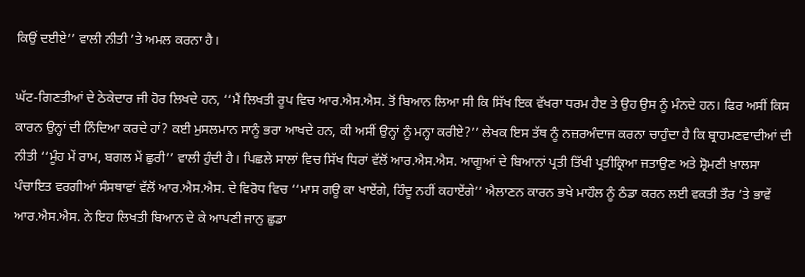ਕਿਉਂ ਦਈਏ’’ ਵਾਲੀ ਨੀਤੀ ’ਤੇ ਅਮਲ ਕਰਨਾ ਹੈ।

ਘੱਟ-ਗਿਣਤੀਆਂ ਦੇ ਠੇਕੇਦਾਰ ਜੀ ਹੋਰ ਲਿਖਦੇ ਹਨ, ‘‘ਮੈਂ ਲਿਖਤੀ ਰੂਪ ਵਿਚ ਆਰ.ਐਸ.ਐਸ. ਤੋਂ ਬਿਆਨ ਲਿਆ ਸੀ ਕਿ ਸਿੱਖ ਇਕ ਵੱਖਰਾ ਧਰਮ ਹੈੲ ਤੇ ਉਹ ਉਸ ਨੂੰ ਮੰਨਦੇ ਹਨ। ਫਿਰ ਅਸੀਂ ਕਿਸ ਕਾਰਨ ਉਨ੍ਹਾਂ ਦੀ ਨਿੰਦਿਆ ਕਰਦੇ ਹਾਂ? ਕਈ ਮੁਸਲਮਾਨ ਸਾਨੂੰ ਭਰਾ ਆਖਦੇ ਹਨ, ਕੀ ਅਸੀਂ ਉਨ੍ਹਾਂ ਨੂੰ ਮਨ੍ਹਾ ਕਰੀਏ?’’ ਲੇਖਕ ਇਸ ਤੱਥ ਨੂੰ ਨਜ਼ਰਅੰਦਾਜ ਕਰਨਾ ਚਾਹੁੰਦਾ ਹੈ ਕਿ ਬ੍ਰਾਹਮਣਵਾਦੀਆਂ ਦੀ ਨੀਤੀ ‘‘ਮੂੰਹ ਮੇਂ ਰਾਮ, ਬਗਲ ਮੇਂ ਛੁਰੀ’’ ਵਾਲੀ ਹੁੰਦੀ ਹੈ। ਪਿਛਲੇ ਸਾਲਾਂ ਵਿਚ ਸਿੱਖ ਧਿਰਾਂ ਵੱਲੋਂ ਆਰ.ਐਸ.ਐਸ. ਆਗੂਆਂ ਦੇ ਬਿਆਨਾਂ ਪ੍ਰਤੀ ਤਿੱਖੀ ਪ੍ਰਤੀਕ੍ਰਿਆ ਜਤਾਉਣ ਅਤੇ ਸ਼੍ਰੋਮਣੀ ਖ਼ਾਲਸਾ ਪੰਚਾਇਤ ਵਰਗੀਆਂ ਸੰਸਥਾਵਾਂ ਵੱਲੋਂ ਆਰ.ਐਸ.ਐਸ. ਦੇ ਵਿਰੋਧ ਵਿਚ ‘‘ਮਾਸ ਗਊ ਕਾ ਖਾਏਂਗੇ, ਹਿੰਦੂ ਨਹੀਂ ਕਹਾਏਂਗੇ’’ ਐਲਾਣਨ ਕਾਰਨ ਭਖੇ ਮਾਹੌਲ ਨੂੰ ਠੰਡਾ ਕਰਨ ਲਈ ਵਕਤੀ ਤੌਰ ’ਤੇ ਭਾਵੇਂ ਆਰ.ਐਸ.ਐਸ. ਨੇ ਇਹ ਲਿਖਤੀ ਬਿਆਨ ਦੇ ਕੇ ਆਪਣੀ ਜਾਨੁ ਛੁਡਾ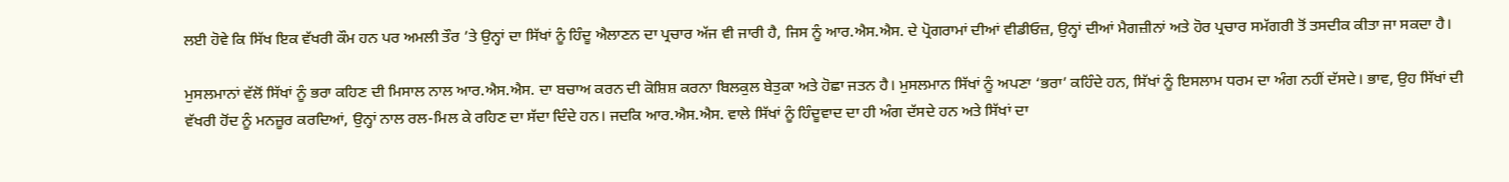ਲਈ ਹੋਵੇ ਕਿ ਸਿੱਖ ਇਕ ਵੱਖਰੀ ਕੌਮ ਹਨ ਪਰ ਅਮਲੀ ਤੌਰ ’ਤੇ ਉਨ੍ਹਾਂ ਦਾ ਸਿੱਖਾਂ ਨੂੰ ਹਿੰਦੂ ਐਲਾਣਨ ਦਾ ਪ੍ਰਚਾਰ ਅੱਜ ਵੀ ਜਾਰੀ ਹੈ, ਜਿਸ ਨੂੰ ਆਰ.ਐਸ.ਐਸ. ਦੇ ਪ੍ਰੋਗਰਾਮਾਂ ਦੀਆਂ ਵੀਡੀਓਜ਼, ਉਨ੍ਹਾਂ ਦੀਆਂ ਮੈਗਜ਼ੀਨਾਂ ਅਤੇ ਹੋਰ ਪ੍ਰਚਾਰ ਸਮੱਗਰੀ ਤੋਂ ਤਸਦੀਕ ਕੀਤਾ ਜਾ ਸਕਦਾ ਹੈ।

ਮੁਸਲਮਾਨਾਂ ਵੱਲੋਂ ਸਿੱਖਾਂ ਨੂੰ ਭਰਾ ਕਹਿਣ ਦੀ ਮਿਸਾਲ ਨਾਲ ਆਰ.ਐਸ.ਐਸ. ਦਾ ਬਚਾਅ ਕਰਨ ਦੀ ਕੋਸ਼ਿਸ਼ ਕਰਨਾ ਬਿਲਕੁਲ ਬੇਤੁਕਾ ਅਤੇ ਹੋਛਾ ਜਤਨ ਹੈ। ਮੁਸਲਮਾਨ ਸਿੱਖਾਂ ਨੂੰ ਅਪਣਾ ‘ਭਰਾ’ ਕਹਿੰਦੇ ਹਨ, ਸਿੱਖਾਂ ਨੂੰ ਇਸਲਾਮ ਧਰਮ ਦਾ ਅੰਗ ਨਹੀਂ ਦੱਸਦੇ। ਭਾਵ, ਉਹ ਸਿੱਖਾਂ ਦੀ ਵੱਖਰੀ ਹੋਂਦ ਨੂੰ ਮਨਜ਼ੂਰ ਕਰਦਿਆਂ, ਉਨ੍ਹਾਂ ਨਾਲ ਰਲ-ਮਿਲ ਕੇ ਰਹਿਣ ਦਾ ਸੱਦਾ ਦਿੰਦੇ ਹਨ। ਜਦਕਿ ਆਰ.ਐਸ.ਐਸ. ਵਾਲੇ ਸਿੱਖਾਂ ਨੂੰ ਹਿੰਦੂਵਾਦ ਦਾ ਹੀ ਅੰਗ ਦੱਸਦੇ ਹਨ ਅਤੇ ਸਿੱਖਾਂ ਦਾ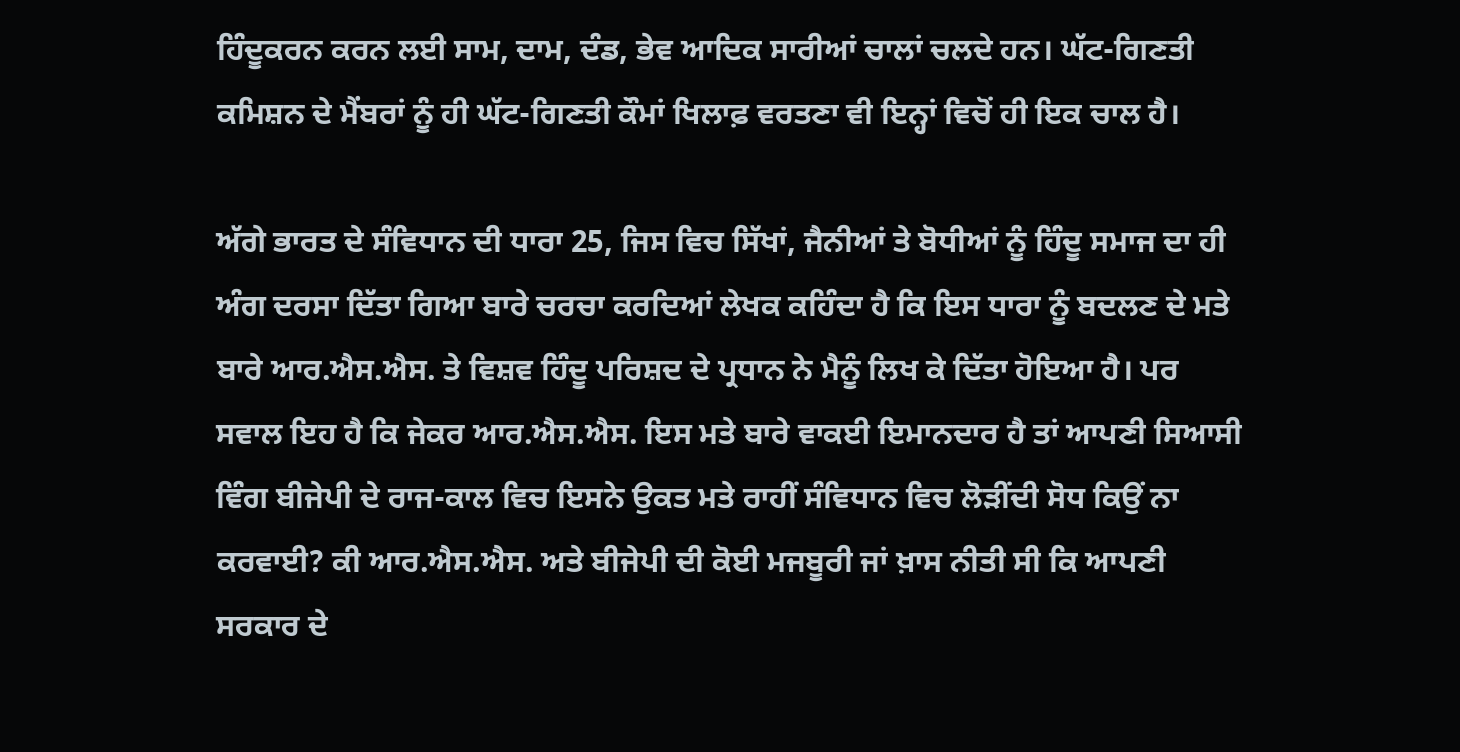ਹਿੰਦੂਕਰਨ ਕਰਨ ਲਈ ਸਾਮ, ਦਾਮ, ਦੰਡ, ਭੇਵ ਆਦਿਕ ਸਾਰੀਆਂ ਚਾਲਾਂ ਚਲਦੇ ਹਨ। ਘੱਟ-ਗਿਣਤੀ ਕਮਿਸ਼ਨ ਦੇ ਮੈਂਬਰਾਂ ਨੂੰ ਹੀ ਘੱਟ-ਗਿਣਤੀ ਕੌਮਾਂ ਖਿਲਾਫ਼ ਵਰਤਣਾ ਵੀ ਇਨ੍ਹਾਂ ਵਿਚੋਂ ਹੀ ਇਕ ਚਾਲ ਹੈ।

ਅੱਗੇ ਭਾਰਤ ਦੇ ਸੰਵਿਧਾਨ ਦੀ ਧਾਰਾ 25, ਜਿਸ ਵਿਚ ਸਿੱਖਾਂ, ਜੈਨੀਆਂ ਤੇ ਬੋਧੀਆਂ ਨੂੰ ਹਿੰਦੂ ਸਮਾਜ ਦਾ ਹੀ ਅੰਗ ਦਰਸਾ ਦਿੱਤਾ ਗਿਆ ਬਾਰੇ ਚਰਚਾ ਕਰਦਿਆਂ ਲੇਖਕ ਕਹਿੰਦਾ ਹੈ ਕਿ ਇਸ ਧਾਰਾ ਨੂੰ ਬਦਲਣ ਦੇ ਮਤੇ ਬਾਰੇ ਆਰ.ਐਸ.ਐਸ. ਤੇ ਵਿਸ਼ਵ ਹਿੰਦੂ ਪਰਿਸ਼ਦ ਦੇ ਪ੍ਰਧਾਨ ਨੇ ਮੈਨੂੰ ਲਿਖ ਕੇ ਦਿੱਤਾ ਹੋਇਆ ਹੈ। ਪਰ ਸਵਾਲ ਇਹ ਹੈ ਕਿ ਜੇਕਰ ਆਰ.ਐਸ.ਐਸ. ਇਸ ਮਤੇ ਬਾਰੇ ਵਾਕਈ ਇਮਾਨਦਾਰ ਹੈ ਤਾਂ ਆਪਣੀ ਸਿਆਸੀ ਵਿੰਗ ਬੀਜੇਪੀ ਦੇ ਰਾਜ-ਕਾਲ ਵਿਚ ਇਸਨੇ ਉਕਤ ਮਤੇ ਰਾਹੀਂ ਸੰਵਿਧਾਨ ਵਿਚ ਲੋੜੀਂਦੀ ਸੋਧ ਕਿਉਂ ਨਾ ਕਰਵਾਈ? ਕੀ ਆਰ.ਐਸ.ਐਸ. ਅਤੇ ਬੀਜੇਪੀ ਦੀ ਕੋਈ ਮਜਬੂਰੀ ਜਾਂ ਖ਼ਾਸ ਨੀਤੀ ਸੀ ਕਿ ਆਪਣੀ ਸਰਕਾਰ ਦੇ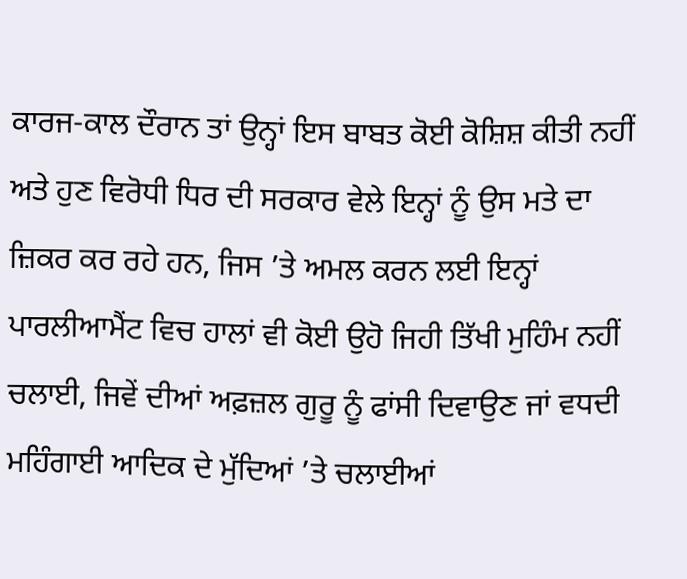ਕਾਰਜ-ਕਾਲ ਦੌਰਾਨ ਤਾਂ ਉਨ੍ਹਾਂ ਇਸ ਬਾਬਤ ਕੋਈ ਕੋਸ਼ਿਸ਼ ਕੀਤੀ ਨਹੀਂ ਅਤੇ ਹੁਣ ਵਿਰੋਧੀ ਧਿਰ ਦੀ ਸਰਕਾਰ ਵੇਲੇ ਇਨ੍ਹਾਂ ਨੂੰ ਉਸ ਮਤੇ ਦਾ ਜ਼ਿਕਰ ਕਰ ਰਹੇ ਹਨ, ਜਿਸ ’ਤੇ ਅਮਲ ਕਰਨ ਲਈ ਇਨ੍ਹਾਂ ਪਾਰਲੀਆਮੈਂਟ ਵਿਚ ਹਾਲਾਂ ਵੀ ਕੋਈ ਉਹੋ ਜਿਹੀ ਤਿੱਖੀ ਮੁਹਿੰਮ ਨਹੀਂ ਚਲਾਈ, ਜਿਵੇਂ ਦੀਆਂ ਅਫ਼ਜ਼ਲ ਗੁਰੂ ਨੂੰ ਫਾਂਸੀ ਦਿਵਾਉਣ ਜਾਂ ਵਧਦੀ ਮਹਿੰਗਾਈ ਆਦਿਕ ਦੇ ਮੁੱਦਿਆਂ ’ਤੇ ਚਲਾਈਆਂ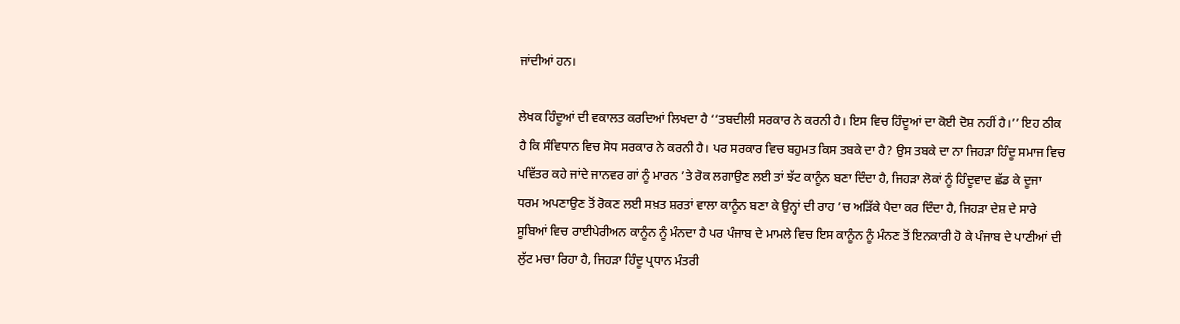ਜਾਂਦੀਆਂ ਹਨ।

ਲੇਖਕ ਹਿੰਦੂਆਂ ਦੀ ਵਕਾਲਤ ਕਰਦਿਆਂ ਲਿਖਦਾ ਹੈ ‘‘ਤਬਦੀਲੀ ਸਰਕਾਰ ਨੇ ਕਰਨੀ ਹੈ। ਇਸ ਵਿਚ ਹਿੰਦੂਆਂ ਦਾ ਕੋਈ ਦੋਸ਼ ਨਹੀਂ ਹੈ।’’ ਇਹ ਠੀਕ ਹੈ ਕਿ ਸੰਵਿਧਾਨ ਵਿਚ ਸੋਧ ਸਰਕਾਰ ਨੇ ਕਰਨੀ ਹੈ। ਪਰ ਸਰਕਾਰ ਵਿਚ ਬਹੁਮਤ ਕਿਸ ਤਬਕੇ ਦਾ ਹੈ? ਉਸ ਤਬਕੇ ਦਾ ਨਾ ਜਿਹੜਾ ਹਿੰਦੂ ਸਮਾਜ ਵਿਚ ਪਵਿੱਤਰ ਕਹੇ ਜਾਂਦੇ ਜਾਨਵਰ ਗਾਂ ਨੂੰ ਮਾਰਨ ’ਤੇ ਰੋਕ ਲਗਾਉਣ ਲਈ ਤਾਂ ਝੱਟ ਕਾਨੂੰਨ ਬਣਾ ਦਿੰਦਾ ਹੈ, ਜਿਹੜਾ ਲੋਕਾਂ ਨੂੰ ਹਿੰਦੂਵਾਦ ਛੱਡ ਕੇ ਦੂਜਾ ਧਰਮ ਅਪਣਾਉਣ ਤੋਂ ਰੋਕਣ ਲਈ ਸਖ਼ਤ ਸ਼ਰਤਾਂ ਵਾਲਾ ਕਾਨੂੰਨ ਬਣਾ ਕੇ ਉਨ੍ਹਾਂ ਦੀ ਰਾਹ ’ਚ ਅੜਿੱਕੇ ਪੈਦਾ ਕਰ ਦਿੰਦਾ ਹੈ, ਜਿਹੜਾ ਦੇਸ਼ ਦੇ ਸਾਰੇ ਸੂਬਿਆਂ ਵਿਚ ਰਾਈਪੇਰੀਅਨ ਕਾਨੂੰਨ ਨੂੰ ਮੰਨਦਾ ਹੈ ਪਰ ਪੰਜਾਬ ਦੇ ਮਾਮਲੇ ਵਿਚ ਇਸ ਕਾਨੂੰਨ ਨੂੰ ਮੰਨਣ ਤੋਂ ਇਨਕਾਰੀ ਹੋ ਕੇ ਪੰਜਾਬ ਦੇ ਪਾਣੀਆਂ ਦੀ ਲੁੱਟ ਮਚਾ ਰਿਹਾ ਹੈ, ਜਿਹੜਾ ਹਿੰਦੂ ਪ੍ਰਧਾਨ ਮੰਤਰੀ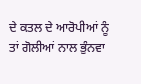ਦੇ ਕਤਲ ਦੇ ਆਰੋਪੀਆਂ ਨੂੰ ਤਾਂ ਗੋਲੀਆਂ ਨਾਲ ਭੁੰਨਵਾ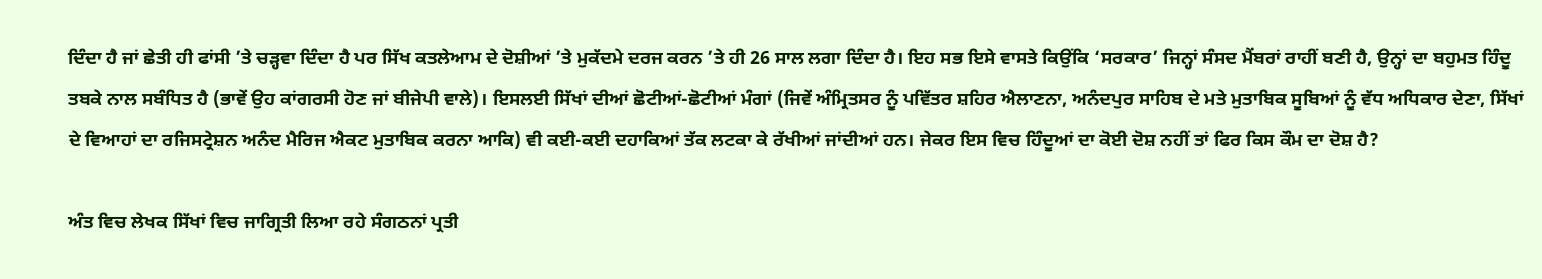ਦਿੰਦਾ ਹੈ ਜਾਂ ਛੇਤੀ ਹੀ ਫਾਂਸੀ ’ਤੇ ਚੜ੍ਹਵਾ ਦਿੰਦਾ ਹੈ ਪਰ ਸਿੱਖ ਕਤਲੇਆਮ ਦੇ ਦੋਸ਼ੀਆਂ ’ਤੇ ਮੁਕੱਦਮੇ ਦਰਜ ਕਰਨ ’ਤੇ ਹੀ 26 ਸਾਲ ਲਗਾ ਦਿੰਦਾ ਹੈ। ਇਹ ਸਭ ਇਸੇ ਵਾਸਤੇ ਕਿਉਂਕਿ ‘ਸਰਕਾਰ’ ਜਿਨ੍ਹਾਂ ਸੰਸਦ ਮੈਂਬਰਾਂ ਰਾਹੀਂ ਬਣੀ ਹੈ, ਉਨ੍ਹਾਂ ਦਾ ਬਹੁਮਤ ਹਿੰਦੂ ਤਬਕੇ ਨਾਲ ਸਬੰਧਿਤ ਹੈ (ਭਾਵੇਂ ਉਹ ਕਾਂਗਰਸੀ ਹੋਣ ਜਾਂ ਬੀਜੇਪੀ ਵਾਲੇ)। ਇਸਲਈ ਸਿੱਖਾਂ ਦੀਆਂ ਛੋਟੀਆਂ-ਛੋਟੀਆਂ ਮੰਗਾਂ (ਜਿਵੇਂ ਅੰਮ੍ਰਿਤਸਰ ਨੂੰ ਪਵਿੱਤਰ ਸ਼ਹਿਰ ਐਲਾਣਨਾ, ਅਨੰਦਪੁਰ ਸਾਹਿਬ ਦੇ ਮਤੇ ਮੁਤਾਬਿਕ ਸੂਬਿਆਂ ਨੂੰ ਵੱਧ ਅਧਿਕਾਰ ਦੇਣਾ, ਸਿੱਖਾਂ ਦੇ ਵਿਆਹਾਂ ਦਾ ਰਜਿਸਟ੍ਰੇਸ਼ਨ ਅਨੰਦ ਮੈਰਿਜ ਐਕਟ ਮੁਤਾਬਿਕ ਕਰਨਾ ਆਕਿ) ਵੀ ਕਈ-ਕਈ ਦਹਾਕਿਆਂ ਤੱਕ ਲਟਕਾ ਕੇ ਰੱਖੀਆਂ ਜਾਂਦੀਆਂ ਹਨ। ਜੇਕਰ ਇਸ ਵਿਚ ਹਿੰਦੂਆਂ ਦਾ ਕੋਈ ਦੋਸ਼ ਨਹੀਂ ਤਾਂ ਫਿਰ ਕਿਸ ਕੌਮ ਦਾ ਦੋਸ਼ ਹੈ?

ਅੰਤ ਵਿਚ ਲੇਖਕ ਸਿੱਖਾਂ ਵਿਚ ਜਾਗ੍ਰਿਤੀ ਲਿਆ ਰਹੇ ਸੰਗਠਨਾਂ ਪ੍ਰਤੀ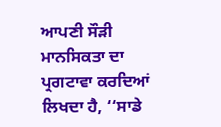ਆਪਣੀ ਸੌੜੀ ਮਾਨਸਿਕਤਾ ਦਾ ਪ੍ਰਗਟਾਵਾ ਕਰਦਿਆਂ ਲਿਖਦਾ ਹੈ, ‘‘ਸਾਡੇ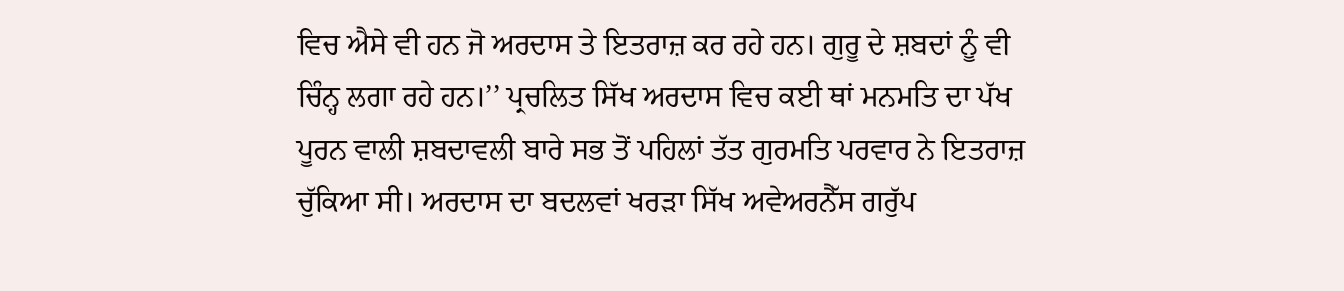ਵਿਚ ਐਸੇ ਵੀ ਹਨ ਜੋ ਅਰਦਾਸ ਤੇ ਇਤਰਾਜ਼ ਕਰ ਰਹੇ ਹਨ। ਗੁਰੂ ਦੇ ਸ਼ਬਦਾਂ ਨੂੰ ਵੀ ਚਿੰਨ੍ਹ ਲਗਾ ਰਹੇ ਹਨ।’’ ਪ੍ਰਚਲਿਤ ਸਿੱਖ ਅਰਦਾਸ ਵਿਚ ਕਈ ਥਾਂ ਮਨਮਤਿ ਦਾ ਪੱਖ ਪੂਰਨ ਵਾਲੀ ਸ਼ਬਦਾਵਲੀ ਬਾਰੇ ਸਭ ਤੋਂ ਪਹਿਲਾਂ ਤੱਤ ਗੁਰਮਤਿ ਪਰਵਾਰ ਨੇ ਇਤਰਾਜ਼ ਚੁੱਕਿਆ ਸੀ। ਅਰਦਾਸ ਦਾ ਬਦਲਵਾਂ ਖਰੜਾ ਸਿੱਖ ਅਵੇਅਰਨੈੱਸ ਗਰੁੱਪ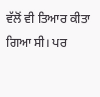ਵੱਲੋਂ ਵੀ ਤਿਆਰ ਕੀਤਾ ਗਿਆ ਸੀ। ਪਰ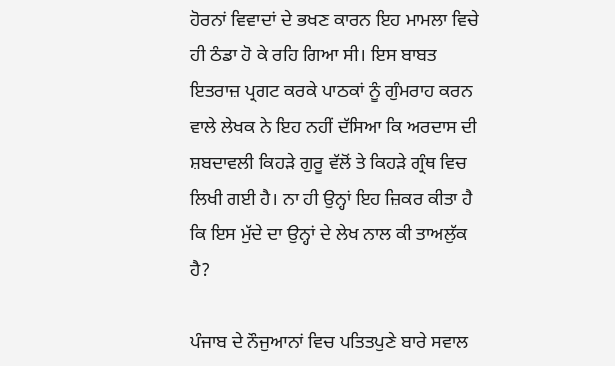ਹੋਰਨਾਂ ਵਿਵਾਦਾਂ ਦੇ ਭਖਣ ਕਾਰਨ ਇਹ ਮਾਮਲਾ ਵਿਚੇ ਹੀ ਠੰਡਾ ਹੋ ਕੇ ਰਹਿ ਗਿਆ ਸੀ। ਇਸ ਬਾਬਤ ਇਤਰਾਜ਼ ਪ੍ਰਗਟ ਕਰਕੇ ਪਾਠਕਾਂ ਨੂੰ ਗੁੰਮਰਾਹ ਕਰਨ ਵਾਲੇ ਲੇਖਕ ਨੇ ਇਹ ਨਹੀਂ ਦੱਸਿਆ ਕਿ ਅਰਦਾਸ ਦੀ ਸ਼ਬਦਾਵਲੀ ਕਿਹੜੇ ਗੁਰੂ ਵੱਲੋਂ ਤੇ ਕਿਹੜੇ ਗ੍ਰੰਥ ਵਿਚ ਲਿਖੀ ਗਈ ਹੈ। ਨਾ ਹੀ ਉਨ੍ਹਾਂ ਇਹ ਜ਼ਿਕਰ ਕੀਤਾ ਹੈ ਕਿ ਇਸ ਮੁੱਦੇ ਦਾ ਉਨ੍ਹਾਂ ਦੇ ਲੇਖ ਨਾਲ ਕੀ ਤਾਅਲੁੱਕ ਹੈ?

ਪੰਜਾਬ ਦੇ ਨੌਜੁਆਨਾਂ ਵਿਚ ਪਤਿਤਪੁਣੇ ਬਾਰੇ ਸਵਾਲ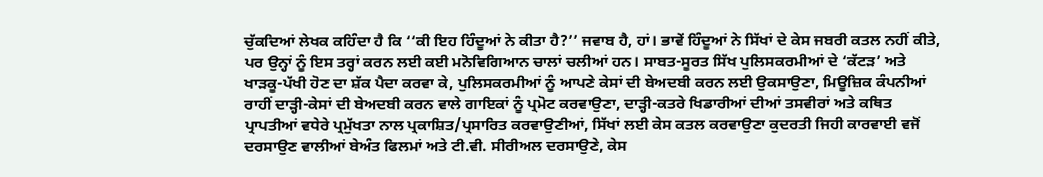ਚੁੱਕਦਿਆਂ ਲੇਖਕ ਕਹਿੰਦਾ ਹੈ ਕਿ ‘‘ਕੀ ਇਹ ਹਿੰਦੂਆਂ ਨੇ ਕੀਤਾ ਹੈ?’’ ਜਵਾਬ ਹੈ, ਹਾਂ। ਭਾਵੇਂ ਹਿੰਦੂਆਂ ਨੇ ਸਿੱਖਾਂ ਦੇ ਕੇਸ ਜਬਰੀ ਕਤਲ ਨਹੀਂ ਕੀਤੇ, ਪਰ ਉਨ੍ਹਾਂ ਨੂੰ ਇਸ ਤਰ੍ਹਾਂ ਕਰਨ ਲਈ ਕਈ ਮਨੋਵਿਗਿਆਨ ਚਾਲਾਂ ਚਲੀਆਂ ਹਨ। ਸਾਬਤ-ਸੂਰਤ ਸਿੱਖ ਪੁਲਿਸਕਰਮੀਆਂ ਦੇ ‘ਕੱਟੜ’ ਅਤੇ ਖਾੜਕੂ-ਪੱਖੀ ਹੋਣ ਦਾ ਸ਼ੱਕ ਪੈਦਾ ਕਰਵਾ ਕੇ, ਪੁਲਿਸਕਰਮੀਆਂ ਨੂੰ ਆਪਣੇ ਕੇਸਾਂ ਦੀ ਬੇਅਦਬੀ ਕਰਨ ਲਈ ਉਕਸਾਉਣਾ, ਮਿਊਜ਼ਿਕ ਕੰਪਨੀਆਂ ਰਾਹੀਂ ਦਾੜ੍ਹੀ-ਕੇਸਾਂ ਦੀ ਬੇਅਦਬੀ ਕਰਨ ਵਾਲੇ ਗਾਇਕਾਂ ਨੂੰ ਪ੍ਰਮੋਟ ਕਰਵਾਉਣਾ, ਦਾੜ੍ਹੀ-ਕਤਰੇ ਖਿਡਾਰੀਆਂ ਦੀਆਂ ਤਸਵੀਰਾਂ ਅਤੇ ਕਥਿਤ ਪ੍ਰਾਪਤੀਆਂ ਵਧੇਰੇ ਪ੍ਰਮੁੱਖਤਾ ਨਾਲ ਪ੍ਰਕਾਸ਼ਿਤ/ਪ੍ਰਸਾਰਿਤ ਕਰਵਾਉਣੀਆਂ, ਸਿੱਖਾਂ ਲਈ ਕੇਸ ਕਤਲ ਕਰਵਾਉਣਾ ਕੁਦਰਤੀ ਜਿਹੀ ਕਾਰਵਾਈ ਵਜੋਂ ਦਰਸਾਉਣ ਵਾਲੀਆਂ ਬੇਅੰਤ ਫਿਲਮਾਂ ਅਤੇ ਟੀ.ਵੀ. ਸੀਰੀਅਲ ਦਰਸਾਉਣੇ, ਕੇਸ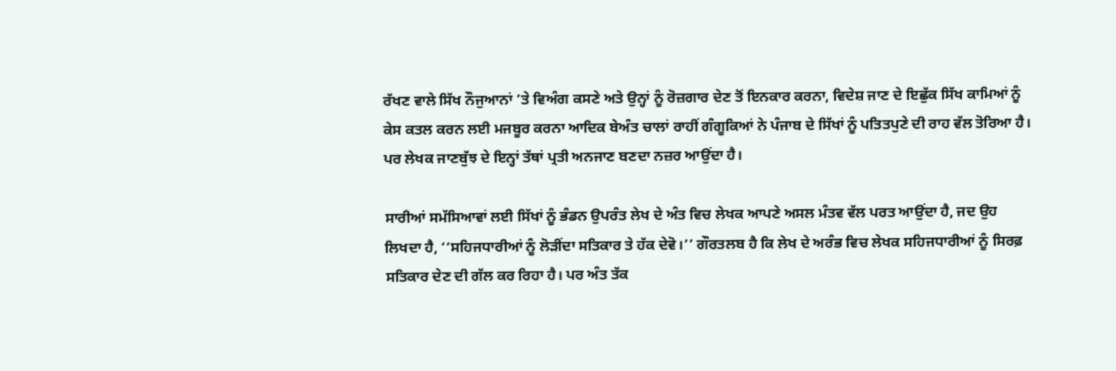ਰੱਖਣ ਵਾਲੇ ਸਿੱਖ ਨੌਜੁਆਨਾਂ ’ਤੇ ਵਿਅੰਗ ਕਸਣੇ ਅਤੇ ਉਨ੍ਹਾਂ ਨੂੰ ਰੋਜ਼ਗਾਰ ਦੇਣ ਤੋਂ ਇਨਕਾਰ ਕਰਨਾ, ਵਿਦੇਸ਼ ਜਾਣ ਦੇ ਇਛੁੱਕ ਸਿੱਖ ਕਾਮਿਆਂ ਨੂੰ ਕੇਸ ਕਤਲ ਕਰਨ ਲਈ ਮਜਬੂਰ ਕਰਨਾ ਆਦਿਕ ਬੇਅੰਤ ਚਾਲਾਂ ਰਾਹੀਂ ਗੰਗੂਕਿਆਂ ਨੇ ਪੰਜਾਬ ਦੇ ਸਿੱਖਾਂ ਨੂੰ ਪਤਿਤਪੁਣੇ ਦੀ ਰਾਹ ਵੱਲ ਤੋਰਿਆ ਹੈ। ਪਰ ਲੇਖਕ ਜਾਣਬੁੱਝ ਦੇ ਇਨ੍ਹਾਂ ਤੱਥਾਂ ਪ੍ਰਤੀ ਅਨਜਾਣ ਬਣਦਾ ਨਜ਼ਰ ਆਉਂਦਾ ਹੈ।

ਸਾਰੀਆਂ ਸਮੱਸਿਆਵਾਂ ਲਈ ਸਿੱਖਾਂ ਨੂੰ ਭੰਡਨ ਉਪਰੰਤ ਲੇਖ ਦੇ ਅੰਤ ਵਿਚ ਲੇਖਕ ਆਪਣੇ ਅਸਲ ਮੰਤਵ ਵੱਲ ਪਰਤ ਆਉਂਦਾ ਹੈ, ਜਦ ਉਹ ਲਿਖਦਾ ਹੈ, ‘‘ਸਹਿਜਧਾਰੀਆਂ ਨੂੰ ਲੋੜੀਂਦਾ ਸਤਿਕਾਰ ਤੇ ਹੱਕ ਦੇਵੋ।’’ ਗੌਰਤਲਬ ਹੈ ਕਿ ਲੇਖ ਦੇ ਅਰੰਭ ਵਿਚ ਲੇਖਕ ਸਹਿਜਧਾਰੀਆਂ ਨੂੰ ਸਿਰਫ਼ ਸਤਿਕਾਰ ਦੇਣ ਦੀ ਗੱਲ ਕਰ ਰਿਹਾ ਹੈ। ਪਰ ਅੰਤ ਤੱਕ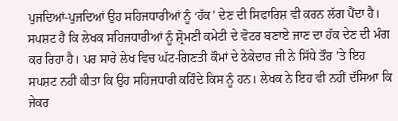ਪੁਜਦਿਆਂ-ਪੁਜਦਿਆਂ ਉਹ ਸਹਿਜਧਾਰੀਆਂ ਨੂੰ ‘ਹੱਕ’ ਦੇਣ ਦੀ ਸਿਫਾਰਿਸ਼ ਵੀ ਕਰਨ ਲੱਗ ਪੈਂਦਾ ਹੈ। ਸਪਸ਼ਟ ਹੈ ਕਿ ਲੇਖਕ ਸਹਿਜਧਾਰੀਆਂ ਨੂੰ ਸ਼੍ਰੋਮਣੀ ਕਮੇਟੀ ਦੇ ਵੋਟਰ ਬਣਾਏ ਜਾਣ ਦਾ ਹੱਕ ਦੇਣ ਦੀ ਮੰਗ ਕਰ ਰਿਹਾ ਹੈ। ਪਰ ਸਾਰੇ ਲੇਖ ਵਿਚ ਘੱਟ-ਗਿਣਤੀ ਕੌਮਾਂ ਦੇ ਠੇਕੇਦਾਰ ਜੀ ਨੇ ਸਿੱਧੇ ਤੌਰ ’ਤੇ ਇਹ ਸਪਸ਼ਟ ਨਹੀਂ ਕੀਤਾ ਕਿ ਉਹ ਸਹਿਜਧਾਰੀ ਕਹਿੰਦੇ ਕਿਸ ਨੂੰ ਹਨ। ਲੇਖਕ ਨੇ ਇਹ ਵੀ ਨਹੀਂ ਦੱਸਿਆ ਕਿ ਜੇਕਰ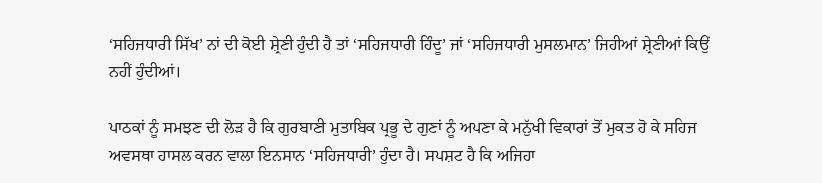‘ਸਹਿਜਧਾਰੀ ਸਿੱਖ’ ਨਾਂ ਦੀ ਕੋਈ ਸ਼੍ਰੇਣੀ ਹੁੰਦੀ ਹੈ ਤਾਂ ‘ਸਹਿਜਧਾਰੀ ਹਿੰਦੂ’ ਜਾਂ ‘ਸਹਿਜਧਾਰੀ ਮੁਸਲਮਾਨ’ ਜਿਹੀਆਂ ਸ਼੍ਰੇਣੀਆਂ ਕਿਉਂ ਨਹੀਂ ਹੁੰਦੀਆਂ।

ਪਾਠਕਾਂ ਨੂੰ ਸਮਝਣ ਦੀ ਲੋੜ ਹੈ ਕਿ ਗੁਰਬਾਣੀ ਮੁਤਾਬਿਕ ਪ੍ਰਭੂ ਦੇ ਗੁਣਾਂ ਨੂੰ ਅਪਣਾ ਕੇ ਮਨੁੱਖੀ ਵਿਕਾਰਾਂ ਤੋਂ ਮੁਕਤ ਹੋ ਕੇ ਸਹਿਜ ਅਵਸਥਾ ਹਾਸਲ ਕਰਨ ਵਾਲਾ ਇਨਸਾਨ ‘ਸਹਿਜਧਾਰੀ’ ਹੁੰਦਾ ਹੈ। ਸਪਸ਼ਟ ਹੈ ਕਿ ਅਜਿਹਾ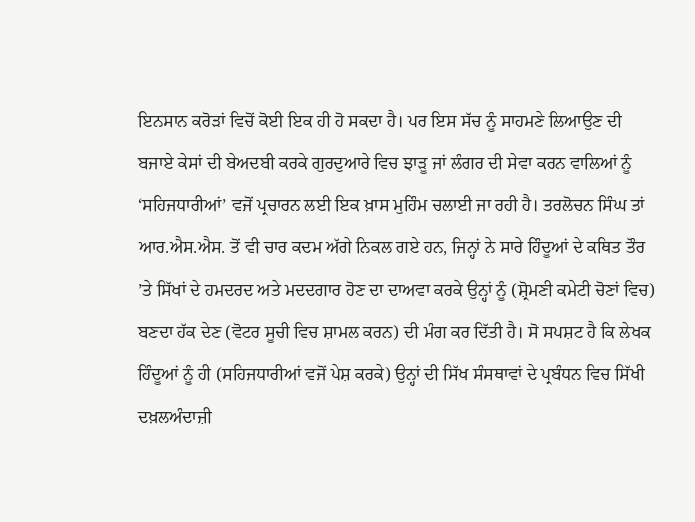ਇਨਸਾਨ ਕਰੋੜਾਂ ਵਿਚੋਂ ਕੋਈ ਇਕ ਹੀ ਹੋ ਸਕਦਾ ਹੈ। ਪਰ ਇਸ ਸੱਚ ਨੂੰ ਸਾਹਮਣੇ ਲਿਆਉਣ ਦੀ ਬਜਾਏ ਕੇਸਾਂ ਦੀ ਬੇਅਦਬੀ ਕਰਕੇ ਗੁਰਦੁਆਰੇ ਵਿਚ ਝਾੜੂ ਜਾਂ ਲੰਗਰ ਦੀ ਸੇਵਾ ਕਰਨ ਵਾਲਿਆਂ ਨੂੰ ‘ਸਹਿਜਧਾਰੀਆਂ’ ਵਜੋਂ ਪ੍ਰਚਾਰਨ ਲਈ ਇਕ ਖ਼ਾਸ ਮੁਹਿੰਮ ਚਲਾਈ ਜਾ ਰਹੀ ਹੈ। ਤਰਲੋਚਨ ਸਿੰਘ ਤਾਂ ਆਰ.ਐਸ.ਐਸ. ਤੋਂ ਵੀ ਚਾਰ ਕਦਮ ਅੱਗੇ ਨਿਕਲ ਗਏ ਹਨ, ਜਿਨ੍ਹਾਂ ਨੇ ਸਾਰੇ ਹਿੰਦੂਆਂ ਦੇ ਕਥਿਤ ਤੌਰ ’ਤੇ ਸਿੱਖਾਂ ਦੇ ਹਮਦਰਦ ਅਤੇ ਮਦਦਗਾਰ ਹੋਣ ਦਾ ਦਾਅਵਾ ਕਰਕੇ ਉਨ੍ਹਾਂ ਨੂੰ (ਸ਼੍ਰੋਮਣੀ ਕਮੇਟੀ ਚੋਣਾਂ ਵਿਚ) ਬਣਦਾ ਹੱਕ ਦੇਣ (ਵੋਟਰ ਸੂਚੀ ਵਿਚ ਸ਼ਾਮਲ ਕਰਨ) ਦੀ ਮੰਗ ਕਰ ਦਿੱਤੀ ਹੈ। ਸੋ ਸਪਸ਼ਟ ਹੈ ਕਿ ਲੇਖਕ ਹਿੰਦੂਆਂ ਨੂੰ ਹੀ (ਸਹਿਜਧਾਰੀਆਂ ਵਜੋਂ ਪੇਸ਼ ਕਰਕੇ) ਉਨ੍ਹਾਂ ਦੀ ਸਿੱਖ ਸੰਸਥਾਵਾਂ ਦੇ ਪ੍ਰਬੰਧਨ ਵਿਚ ਸਿੱਖੀ ਦਖ਼ਲਅੰਦਾਜ਼ੀ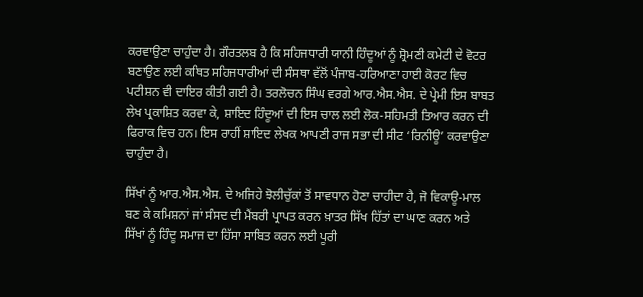ਕਰਵਾਉਣਾ ਚਾਹੁੰਦਾ ਹੈ। ਗੌਰਤਲਬ ਹੈ ਕਿ ਸਹਿਜਧਾਰੀ ਯਾਨੀ ਹਿੰਦੂਆਂ ਨੂੰ ਸ਼੍ਰੋਮਣੀ ਕਮੇਟੀ ਦੇ ਵੋਟਰ ਬਣਾਉਣ ਲਈ ਕਥਿਤ ਸਹਿਜਧਾਰੀਆਂ ਦੀ ਸੰਸਥਾ ਵੱਲੋਂ ਪੰਜਾਬ-ਹਰਿਆਣਾ ਹਾਈ ਕੋਰਟ ਵਿਚ ਪਟੀਸ਼ਨ ਵੀ ਦਾਇਰ ਕੀਤੀ ਗਈ ਹੈ। ਤਰਲੋਚਨ ਸਿੰਘ ਵਰਗੇ ਆਰ.ਐਸ.ਐਸ. ਦੇ ਪ੍ਰੇਮੀ ਇਸ ਬਾਬਤ ਲੇਖ ਪ੍ਰਕਾਸ਼ਿਤ ਕਰਵਾ ਕੇ, ਸ਼ਾਇਦ ਹਿੰਦੂਆਂ ਦੀ ਇਸ ਚਾਲ ਲਈ ਲੋਕ-ਸਹਿਮਤੀ ਤਿਆਰ ਕਰਨ ਦੀ ਫਿਰਾਕ ਵਿਚ ਹਨ। ਇਸ ਰਾਹੀਂ ਸ਼ਾਇਦ ਲੇਖਕ ਆਪਣੀ ਰਾਜ ਸਭਾ ਦੀ ਸੀਟ ‘ਰਿਨੀਊ’ ਕਰਵਾਉਣਾ ਚਾਹੁੰਦਾ ਹੈ।

ਸਿੱਖਾਂ ਨੂੰ ਆਰ.ਐਸ.ਐਸ. ਦੇ ਅਜਿਹੇ ਝੋਲੀਚੁੱਕਾਂ ਤੋਂ ਸਾਵਧਾਨ ਹੋਣਾ ਚਾਹੀਦਾ ਹੈ, ਜੋ ਵਿਕਾਊ-ਮਾਲ ਬਣ ਕੇ ਕਮਿਸ਼ਨਾਂ ਜਾਂ ਸੰਸਦ ਦੀ ਮੈਂਬਰੀ ਪ੍ਰਾਪਤ ਕਰਨ ਖ਼ਾਤਰ ਸਿੱਖ ਹਿੱਤਾਂ ਦਾ ਘਾਣ ਕਰਨ ਅਤੇ ਸਿੱਖਾਂ ਨੂੰ ਹਿੰਦੂ ਸਮਾਜ ਦਾ ਹਿੱਸਾ ਸਾਬਿਤ ਕਰਨ ਲਈ ਪੂਰੀ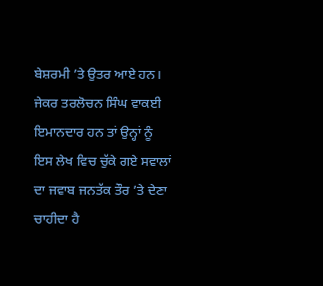ਬੇਸ਼ਰਮੀ ’ਤੇ ਉਤਰ ਆਏ ਹਨ। ਜੇਕਰ ਤਰਲੋਚਨ ਸਿੰਘ ਵਾਕਈ ਇਮਾਨਦਾਰ ਹਨ ਤਾਂ ਉਨ੍ਹਾਂ ਨੂੰ ਇਸ ਲੇਖ ਵਿਚ ਚੁੱਕੇ ਗਏ ਸਵਾਲਾਂ ਦਾ ਜਵਾਬ ਜਨਤੱਕ ਤੌਰ ’ਤੇ ਦੇਣਾ ਚਾਹੀਦਾ ਹੈ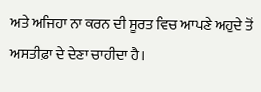ਅਤੇ ਅਜਿਹਾ ਨਾ ਕਰਨ ਦੀ ਸੂਰਤ ਵਿਚ ਆਪਣੇ ਅਹੁਦੇ ਤੋਂ ਅਸਤੀਫ਼ਾ ਦੇ ਦੇਣਾ ਚਾਹੀਦਾ ਹੈ।